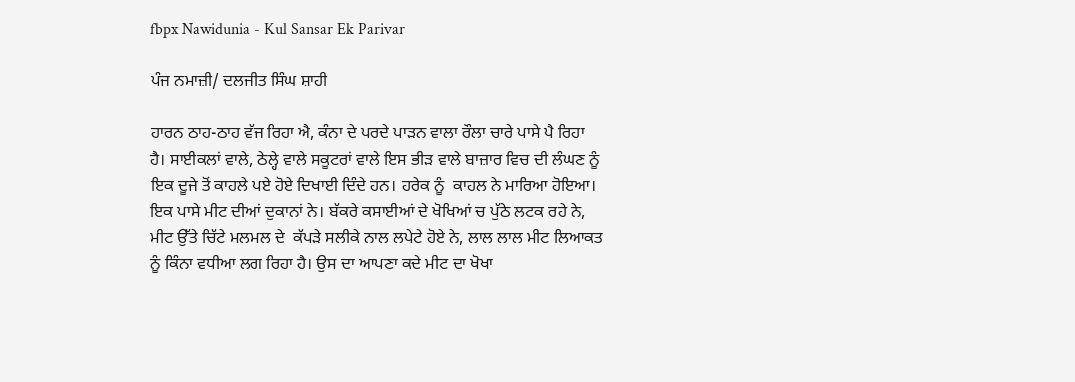fbpx Nawidunia - Kul Sansar Ek Parivar

ਪੰਜ ਨਮਾਜ਼ੀ/ ਦਲਜੀਤ ਸਿੰਘ ਸ਼ਾਹੀ

ਹਾਰਨ ਠਾਹ-ਠਾਹ ਵੱਜ ਰਿਹਾ ਐ, ਕੰਨਾ ਦੇ ਪਰਦੇ ਪਾੜਨ ਵਾਲਾ ਰੌਲਾ ਚਾਰੇ ਪਾਸੇ ਪੈ ਰਿਹਾ ਹੈ। ਸਾਈਕਲਾਂ ਵਾਲੇ, ਠੇਲ੍ਹੇ ਵਾਲੇ ਸਕੂਟਰਾਂ ਵਾਲੇ ਇਸ ਭੀੜ ਵਾਲੇ ਬਾਜ਼ਾਰ ਵਿਚ ਦੀ ਲੰਘਣ ਨੂੰ ਇਕ ਦੂਜੇ ਤੋਂ ਕਾਹਲੇ ਪਏ ਹੋਏ ਦਿਖਾਈ ਦਿੰਦੇ ਹਨ। ਹਰੇਕ ਨੂੰ  ਕਾਹਲ ਨੇ ਮਾਰਿਆ ਹੋਇਆ। ਇਕ ਪਾਸੇ ਮੀਟ ਦੀਆਂ ਦੁਕਾਨਾਂ ਨੇ। ਬੱਕਰੇ ਕਸਾਈਆਂ ਦੇ ਖੋਖਿਆਂ ਚ ਪੁੱਠੇ ਲਟਕ ਰਹੇ ਨੇ, ਮੀਟ ਉੱਤੇ ਚਿੱਟੇ ਮਲਮਲ ਦੇ  ਕੱਪੜੇ ਸਲੀਕੇ ਨਾਲ ਲਪੇਟੇ ਹੋਏ ਨੇ, ਲਾਲ ਲਾਲ ਮੀਟ ਲਿਆਕਤ ਨੂੰ ਕਿੰਨਾ ਵਧੀਆ ਲਗ ਰਿਹਾ ਹੈ। ਉਸ ਦਾ ਆਪਣਾ ਕਦੇ ਮੀਟ ਦਾ ਖੋਖਾ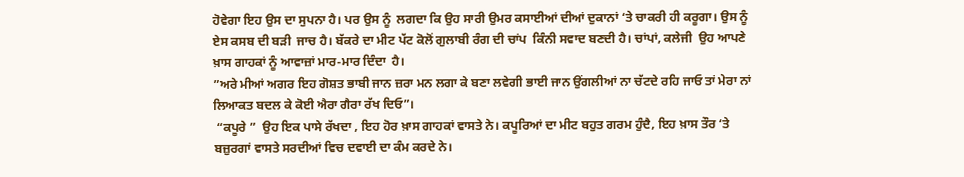ਹੋਵੇਗਾ ਇਹ ਉਸ ਦਾ ਸੁਪਨਾ ਹੈ। ਪਰ ਉਸ ਨੂੰ  ਲਗਦਾ ਕਿ ਉਹ ਸਾਰੀ ਉਮਰ ਕਸਾਈਆਂ ਦੀਆਂ ਦੁਕਾਨਾਂ ‘ਤੇ ਚਾਕਰੀ ਹੀ ਕਰੂਗਾ। ਉਸ ਨੂੰ ਏਸ ਕਸਬ ਦੀ ਬੜੀ  ਜਾਚ ਹੈ। ਬੱਕਰੇ ਦਾ ਮੀਟ ਪੱਟ ਕੋਲੋਂ ਗੁਲਾਬੀ ਰੰਗ ਦੀ ਚਾਂਪ  ਕਿੰਨੀ ਸਵਾਦ ਬਣਦੀ ਹੈ। ਚਾਂਪਾਂ, ਕਲੇਜੀ  ਉਹ ਆਪਣੇ ਖ਼ਾਸ ਗਾਹਕਾਂ ਨੂੰ ਆਵਾਜ਼ਾਂ ਮਾਰ-ਮਾਰ ਦਿੰਦਾ  ਹੈ।
”ਅਰੇ ਮੀਆਂ ਅਗਰ ਇਹ ਗੋਸ਼ਤ ਭਾਬੀ ਜਾਨ ਜ਼ਰਾ ਮਨ ਲਗਾ ਕੇ ਬਣਾ ਲਵੇਗੀ ਭਾਈ ਜਾਨ ਉਂਗਲੀਆਂ ਨਾ ਚੱਟਦੇ ਰਹਿ ਜਾਓ ਤਾਂ ਮੇਰਾ ਨਾਂ ਲਿਆਕਤ ਬਦਲ ਕੇ ਕੋਈ ਐਰਾ ਗੈਰਾ ਰੱਖ ਦਿਓ”।
 “ਕਪੂਰੇ ”  ਉਹ ਇਕ ਪਾਸੇ ਰੱਖਦਾ , ਇਹ ਹੋਰ ਖ਼ਾਸ ਗਾਹਕਾਂ ਵਾਸਤੇ ਨੇ। ਕਪੂਰਿਆਂ ਦਾ ਮੀਟ ਬਹੁਤ ਗਰਮ ਹੁੰਦੈ, ਇਹ ਖ਼ਾਸ ਤੌਰ ‘ਤੇ ਬਜ਼ੁਰਗਾਂ ਵਾਸਤੇ ਸਰਦੀਆਂ ਵਿਚ ਦਵਾਈ ਦਾ ਕੰਮ ਕਰਦੇ ਨੇ।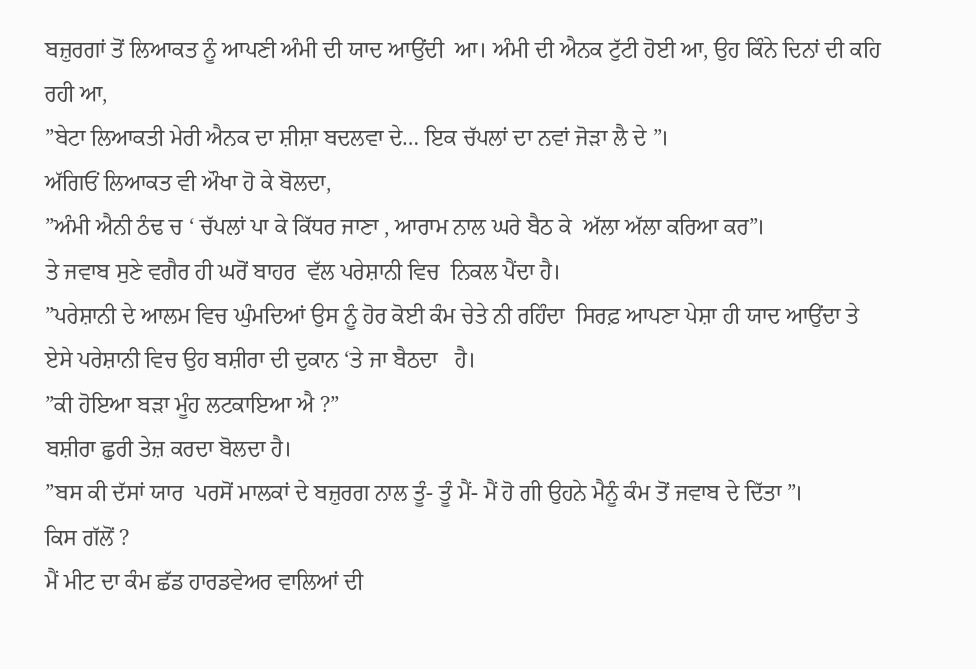ਬਜ਼ੁਰਗਾਂ ਤੋਂ ਲਿਆਕਤ ਨੂੰ ਆਪਣੀ ਅੰਮੀ ਦੀ ਯਾਦ ਆਉਂਦੀ  ਆ। ਅੰਮੀ ਦੀ ਐਨਕ ਟੁੱਟੀ ਹੋਈ ਆ, ਉਹ ਕਿੰਨੇ ਦਿਨਾਂ ਦੀ ਕਹਿ ਰਹੀ ਆ,
”ਬੇਟਾ ਲਿਆਕਤੀ ਮੇਰੀ ਐਨਕ ਦਾ ਸ਼ੀਸ਼ਾ ਬਦਲਵਾ ਦੇ… ਇਕ ਚੱਪਲਾਂ ਦਾ ਨਵਾਂ ਜੋੜਾ ਲੈ ਦੇ ”।
ਅੱਗਿਓਂ ਲਿਆਕਤ ਵੀ ਔਖਾ ਹੋ ਕੇ ਬੋਲਦਾ,
”ਅੰਮੀ ਐਨੀ ਠੰਢ ਚ ‘ ਚੱਪਲਾਂ ਪਾ ਕੇ ਕਿੱਧਰ ਜਾਣਾ , ਆਰਾਮ ਨਾਲ ਘਰੇ ਬੈਠ ਕੇ  ਅੱਲਾ ਅੱਲਾ ਕਰਿਆ ਕਰ”।
ਤੇ ਜਵਾਬ ਸੁਣੇ ਵਗੈਰ ਹੀ ਘਰੋਂ ਬਾਹਰ  ਵੱਲ ਪਰੇਸ਼ਾਨੀ ਵਿਚ  ਨਿਕਲ ਪੈਂਦਾ ਹੈ।
”ਪਰੇਸ਼ਾਨੀ ਦੇ ਆਲਮ ਵਿਚ ਘੁੰਮਦਿਆਂ ਉਸ ਨੂੰ ਹੋਰ ਕੋਈ ਕੰਮ ਚੇਤੇ ਨੀ ਰਹਿੰਦਾ  ਸਿਰਫ਼ ਆਪਣਾ ਪੇਸ਼ਾ ਹੀ ਯਾਦ ਆਉਂਦਾ ਤੇ ਏਸੇ ਪਰੇਸ਼ਾਨੀ ਵਿਚ ਉਹ ਬਸ਼ੀਰਾ ਦੀ ਦੁਕਾਨ ‘ਤੇ ਜਾ ਬੈਠਦਾ   ਹੈ।
”ਕੀ ਹੋਇਆ ਬੜਾ ਮੂੰਹ ਲਟਕਾਇਆ ਐ ?”
ਬਸ਼ੀਰਾ ਛੁਰੀ ਤੇਜ਼ ਕਰਦਾ ਬੋਲਦਾ ਹੈ।
”ਬਸ ਕੀ ਦੱਸਾਂ ਯਾਰ  ਪਰਸੋਂ ਮਾਲਕਾਂ ਦੇ ਬਜ਼ੁਰਗ ਨਾਲ ਤੂੰ- ਤੂੰ ਮੈਂ- ਮੈਂ ਹੋ ਗੀ ਉਹਨੇ ਮੈਨੂੰ ਕੰਮ ਤੋਂ ਜਵਾਬ ਦੇ ਦਿੱਤਾ ”।
ਕਿਸ ਗੱਲੋਂ ?
ਮੈਂ ਮੀਟ ਦਾ ਕੰਮ ਛੱਡ ਹਾਰਡਵੇਅਰ ਵਾਲਿਆਂ ਦੀ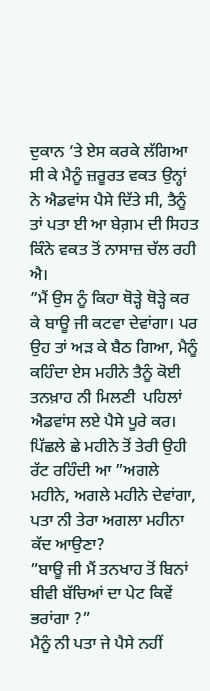ਦੁਕਾਨ ‘ਤੇ ਏਸ ਕਰਕੇ ਲੱਗਿਆ ਸੀ ਕੇ ਮੈਨੂੰ ਜ਼ਰੂਰਤ ਵਕਤ ਉਨ੍ਹਾਂ ਨੇ ਐਡਵਾਂਸ ਪੈਸੇ ਦਿੱਤੇ ਸੀ, ਤੈਨੂੰ ਤਾਂ ਪਤਾ ਈ ਆ ਬੇਗ਼ਮ ਦੀ ਸਿਹਤ ਕਿੰਨੇ ਵਕਤ ਤੋਂ ਨਾਸਾਜ਼ ਚੱਲ ਰਹੀ ਐ।
”ਮੈਂ ਉਸ ਨੂੰ ਕਿਹਾ ਥੋੜ੍ਹੇ ਥੋੜ੍ਹੇ ਕਰ ਕੇ ਬਾਊ ਜੀ ਕਟਵਾ ਦੇਵਾਂਗਾ। ਪਰ ਉਹ ਤਾਂ ਅੜ ਕੇ ਬੈਠ ਗਿਆ, ਮੈਨੂੰ ਕਹਿੰਦਾ ਏਸ ਮਹੀਨੇ ਤੈਨੂੰ ਕੋਈ ਤਨਖ਼ਾਹ ਨੀ ਮਿਲਣੀ  ਪਹਿਲਾਂ ਐਡਵਾਂਸ ਲਏ ਪੈਸੇ ਪੂਰੇ ਕਰ। ਪਿੱਛਲੇ ਛੇ ਮਹੀਨੇ ਤੋਂ ਤੇਰੀ ਉਹੀ ਰੱਟ ਰਹਿੰਦੀ ਆ ”ਅਗਲੇ ਮਹੀਨੇ, ਅਗਲੇ ਮਹੀਨੇ ਦੇਵਾਂਗਾ, ਪਤਾ ਨੀ ਤੇਰਾ ਅਗਲਾ ਮਹੀਨਾ ਕੱਦ ਆਉਣਾ?
”ਬਾਊ ਜੀ ਮੈਂ ਤਨਖਾਹ ਤੋਂ ਬਿਨਾਂ ਬੀਵੀ ਬੱਚਿਆਂ ਦਾ ਪੇਟ ਕਿਵੇਂ ਭਰਾਂਗਾ ?”
ਮੈਨੂੰ ਨੀ ਪਤਾ ਜੇ ਪੈਸੇ ਨਹੀਂ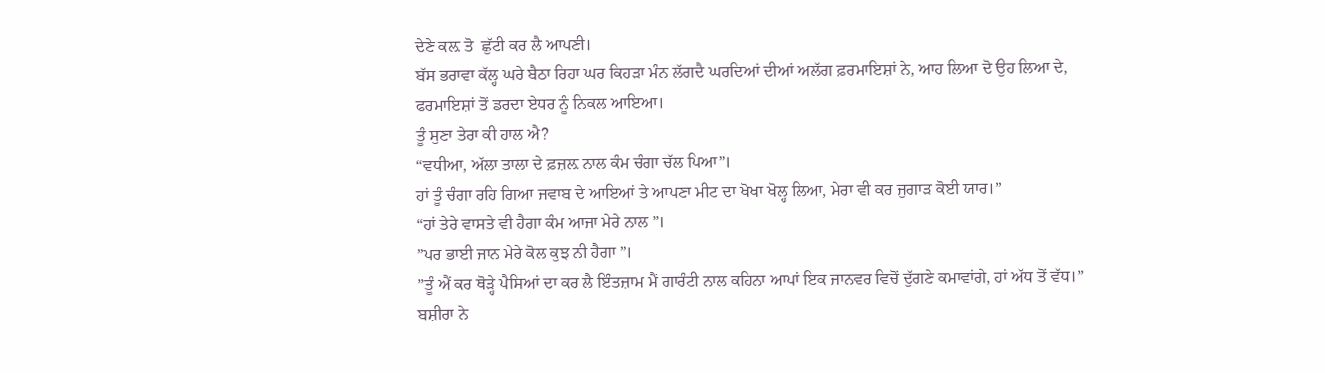ਦੇਣੇ ਕਲ਼ ਤੋ  ਛੁੱਟੀ ਕਰ ਲੈ ਆਪਣੀ।
ਬੱਸ ਭਰਾਵਾ ਕੱਲ੍ਹ ਘਰੇ ਬੈਠਾ ਰਿਹਾ ਘਰ ਕਿਹੜਾ ਮੰਨ ਲੱਗਦੈ ਘਰਦਿਆਂ ਦੀਆਂ ਅਲੱਗ ਫ਼ਰਮਾਇਸ਼ਾਂ ਨੇ, ਆਹ ਲਿਆ ਦੋ ਉਹ ਲਿਆ ਦੇ, ਫਰਮਾਇਸ਼ਾਂ ਤੋਂ ਡਰਦਾ ਏਧਰ ਨੂੰ ਨਿਕਲ ਆਇਆ।
ਤੂੰ ਸੁਣਾ ਤੇਰਾ ਕੀ ਹਾਲ ਐ?
“ਵਧੀਆ, ਅੱਲਾ ਤਾਲਾ ਦੇ ਫ਼ਜ਼ਲ਼ ਨਾਲ ਕੰਮ ਚੰਗਾ ਚੱਲ ਪਿਆ”।
ਹਾਂ ਤੂੰ ਚੰਗਾ ਰਹਿ ਗਿਆ ਜਵਾਬ ਦੇ ਆਇਆਂ ਤੇ ਆਪਣਾ ਮੀਟ ਦਾ ਖੋਖਾ ਖੋਲ੍ਹ ਲਿਆ, ਮੇਰਾ ਵੀ ਕਰ ਜੁਗਾੜ ਕੋਈ ਯਾਰ।”
“ਹਾਂ ਤੇਰੇ ਵਾਸਤੇ ਵੀ ਹੈਗਾ ਕੰਮ ਆਜਾ ਮੇਰੇ ਨਾਲ ”।
”ਪਰ ਭਾਈ ਜਾਨ ਮੇਰੇ ਕੋਲ ਕੁਝ ਨੀ ਹੈਗਾ ”।
”ਤੂੰ ਐਂ ਕਰ ਥੋੜ੍ਹੇ ਪੈਸਿਆਂ ਦਾ ਕਰ ਲੈ ਇੰਤਜ਼ਾਮ ਮੈਂ ਗਾਰੰਟੀ ਨਾਲ ਕਹਿਨਾ ਆਪਾਂ ਇਕ ਜਾਨਵਰ ਵਿਚੋਂ ਦੁੱਗਣੇ ਕਮਾਵਾਂਗੇ, ਹਾਂ ਅੱਧ ਤੋਂ ਵੱਧ।” ਬਸ਼ੀਰਾ ਨੇ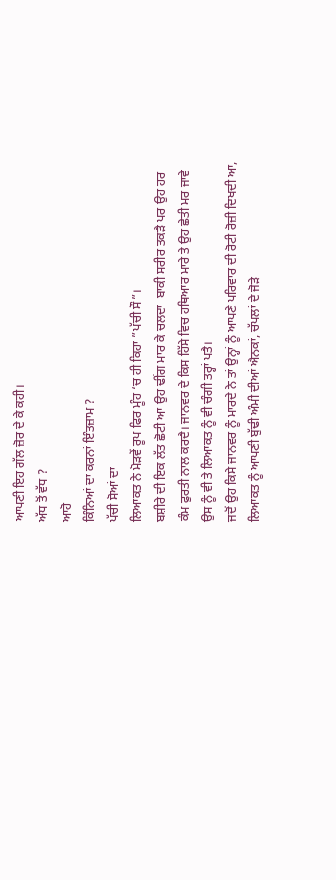ਆਪਣੀ ਇਹ ਗੱਲ ਜ਼ੋਰ ਦੇ ਕੇ ਕਹੀ।
ਅੱਧ ਤੋਂ ਵੱਧ ?
ਆਹੋ
ਕਿੰਨਿਆਂ ਦਾ ਕਰਨਾਂ ਇੰਤਜ਼ਾਮ ?
ਪੱਚੀ ਸੋਆਂ ਦਾ
ਲਿਆਕਤ ਨੇ ਮੋੜਵੇਂ ਰੂਪ ਫਿਰ ਮੂੰਹ ‘ਚ ਹੀ ਕਿਹਾ ”ਪੱਚੀ ਸੌ”।
ਬਸ਼ੀਰੇ ਦੀ ਇਕ ਲੱਤ ਛੋਟੀ ਆ ਉਹ ਢੀਂਗ ਮਾਰ ਕੇ ਚਲਦਾ  ਬਾਕੀ ਸਰੀਰ ਤਕੜੈ ਪਰ ਉਹ ਹਰ ਕੰਮ ਫੁਰਤੀ ਨਾਲ ਕਰਦੈ। ਜਾਨਵਰ ਦੇ ਕਿਸ ਹਿੱਸੇ ਵਿਚ ਹਥਿਆਰ ਮਾਰੇ ਤੇ ਉਹ ਛੇਤੀ ਮਰ ਜਾਵੇ ਉਸ ਨੂੰ ਵੀ ਤੇ ਲਿਆਕਤ ਨੂੰ ਵੀ ਚੰਗੀ ਤਰ੍ਹਾਂ ਪਤੈ।
ਜਦੋਂ ਉਹ ਕਿਸੇ ਜਾਨਵਰ ਨੂੰ ਮਾਰਦੇ ਨੇ ਤਾਂ ਉਨ੍ਹਾਂ ਨੂੰ ਆਪਣੇ ਪਰਿਵਾਰ ਦੀ ਰੋਟੀ ਰੋਜ਼ੀ ਦਿਖਦੀ ਆ, ਲਿਆਕਤ ਨੂੰ ਆਪਣੀ ਬੁੱਢੀ ਅੰਮੀ ਦੀਆਂ ਐਨਕਾਂ, ਚੱਪਲਾਂ ਦੇ ਜੋੜੇ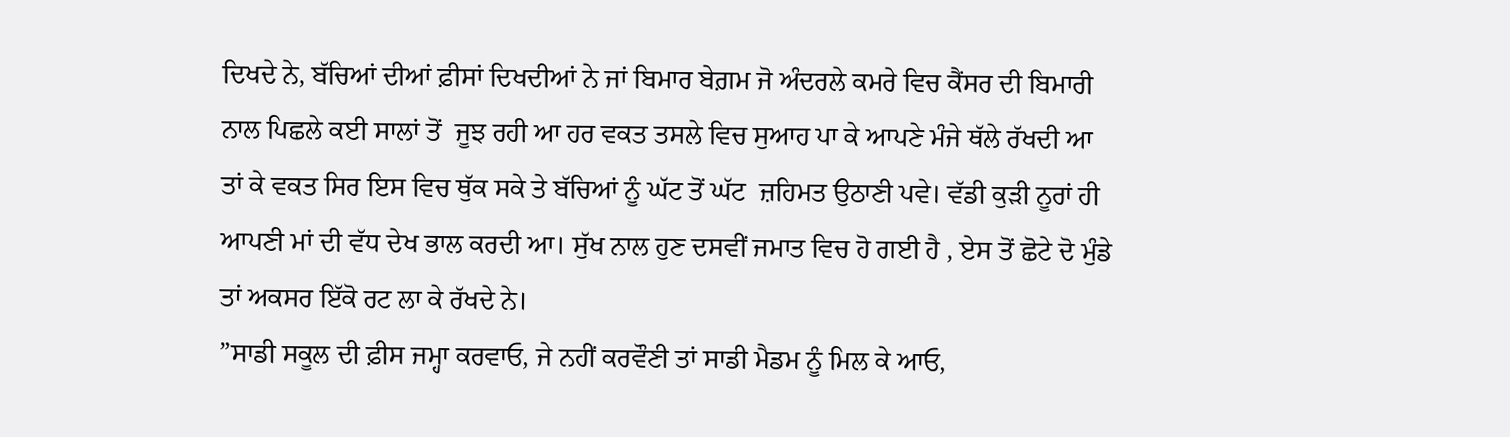ਦਿਖਦੇ ਨੇ, ਬੱਚਿਆਂ ਦੀਆਂ ਫ਼ੀਸਾਂ ਦਿਖਦੀਆਂ ਨੇ ਜਾਂ ਬਿਮਾਰ ਬੇਗ਼ਮ ਜੋ ਅੰਦਰਲੇ ਕਮਰੇ ਵਿਚ ਕੈਂਸਰ ਦੀ ਬਿਮਾਰੀ ਨਾਲ ਪਿਛਲੇ ਕਈ ਸਾਲਾਂ ਤੋਂ  ਜੂਝ ਰਹੀ ਆ ਹਰ ਵਕਤ ਤਸਲੇ ਵਿਚ ਸੁਆਹ ਪਾ ਕੇ ਆਪਣੇ ਮੰਜੇ ਥੱਲੇ ਰੱਖਦੀ ਆ ਤਾਂ ਕੇ ਵਕਤ ਸਿਰ ਇਸ ਵਿਚ ਥੁੱਕ ਸਕੇ ਤੇ ਬੱਚਿਆਂ ਨੂੰ ਘੱਟ ਤੋਂ ਘੱਟ  ਜ਼ਹਿਮਤ ਉਠਾਣੀ ਪਵੇ। ਵੱਡੀ ਕੁੜੀ ਨੂਰਾਂ ਹੀ ਆਪਣੀ ਮਾਂ ਦੀ ਵੱਧ ਦੇਖ ਭਾਲ ਕਰਦੀ ਆ। ਸੁੱਖ ਨਾਲ ਹੁਣ ਦਸਵੀਂ ਜਮਾਤ ਵਿਚ ਹੋ ਗਈ ਹੈ , ਏਸ ਤੋਂ ਛੋਟੇ ਦੋ ਮੁੰਡੇ ਤਾਂ ਅਕਸਰ ਇੱਕੋ ਰਟ ਲਾ ਕੇ ਰੱਖਦੇ ਨੇ।
”ਸਾਡੀ ਸਕੂਲ ਦੀ ਫ਼ੀਸ ਜਮ੍ਹਾ ਕਰਵਾਓ, ਜੇ ਨਹੀਂ ਕਰਵੌਣੀ ਤਾਂ ਸਾਡੀ ਮੈਡਮ ਨੂੰ ਮਿਲ ਕੇ ਆਓ,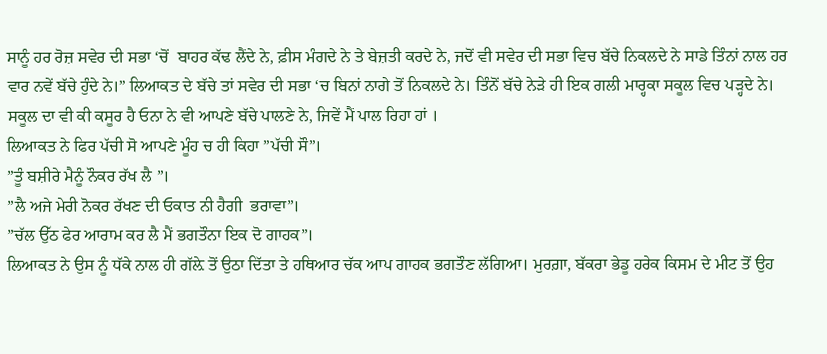ਸਾਨੂੰ ਹਰ ਰੋਜ਼ ਸਵੇਰ ਦੀ ਸਭਾ ‘ਚੋਂ  ਬਾਹਰ ਕੱਢ ਲੈਂਦੇ ਨੇ, ਫ਼ੀਸ ਮੰਗਦੇ ਨੇ ਤੇ ਬੇਜ਼ਤੀ ਕਰਦੇ ਨੇ, ਜਦੋਂ ਵੀ ਸਵੇਰ ਦੀ ਸਭਾ ਵਿਚ ਬੱਚੇ ਨਿਕਲਦੇ ਨੇ ਸਾਡੇ ਤਿੰਨਾਂ ਨਾਲ ਹਰ ਵਾਰ ਨਵੇਂ ਬੱਚੇ ਹੁੰਦੇ ਨੇ।” ਲਿਆਕਤ ਦੇ ਬੱਚੇ ਤਾਂ ਸਵੇਰ ਦੀ ਸਭਾ ‘ਚ ਬਿਨਾਂ ਨਾਗੇ ਤੋਂ ਨਿਕਲਦੇ ਨੇ। ਤਿੰਨੋਂ ਬੱਚੇ ਨੇੜੇ ਹੀ ਇਕ ਗਲੀ ਮਾਰ੍ਹਕਾ ਸਕੂਲ ਵਿਚ ਪੜ੍ਹਦੇ ਨੇ। ਸਕੂਲ ਦਾ ਵੀ ਕੀ ਕਸੂਰ ਹੈ ਓਨਾ ਨੇ ਵੀ ਆਪਣੇ ਬੱਚੇ ਪਾਲਣੇ ਨੇ, ਜਿਵੇਂ ਮੈਂ ਪਾਲ ਰਿਹਾ ਹਾਂ ।
ਲਿਆਕਤ ਨੇ ਫਿਰ ਪੱਚੀ ਸੋ ਆਪਣੇ ਮੂੰਹ ਚ ਹੀ ਕਿਹਾ ”ਪੱਚੀ ਸੌ”।
”ਤੂੰ ਬਸ਼ੀਰੇ ਮੈਨੂੰ ਨੌਕਰ ਰੱਖ ਲੈ ”।
”ਲੈ ਅਜੇ ਮੇਰੀ ਨੋਕਰ ਰੱਖਣ ਦੀ ਓਕਾਤ ਨੀ ਹੈਗੀ  ਭਰਾਵਾ”।
”ਚੱਲ ਉੱਠ ਫੇਰ ਆਰਾਮ ਕਰ ਲੈ ਮੈਂ ਭਗਤੌਨਾ ਇਕ ਦੋ ਗਾਹਕ”।
ਲਿਆਕਤ ਨੇ ਉਸ ਨੂੰ ਧੱਕੇ ਨਾਲ ਹੀ ਗੱਲ਼ੇ ਤੋਂ ਉਠਾ ਦਿੱਤਾ ਤੇ ਹਥਿਆਰ ਚੱਕ ਆਪ ਗਾਹਕ ਭਗਤੌਣ ਲੱਗਿਆ। ਮੁਰਗ਼ਾ, ਬੱਕਰਾ ਭੇਡੂ ਹਰੇਕ ਕਿਸਮ ਦੇ ਮੀਟ ਤੋਂ ਉਹ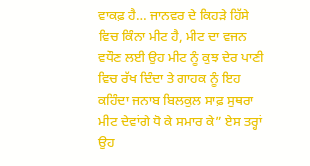ਵਾਕਫ਼ ਹੈ… ਜਾਨਵਰ ਦੇ ਕਿਹੜੇ ਹਿੱਸੇ ਵਿਚ ਕਿੰਨਾ ਮੀਟ ਹੈ, ਮੀਟ ਦਾ ਵਜਨ ਵਧੌਣ ਲਈ ਉਹ ਮੀਟ ਨੂੰ ਕੁਝ ਦੇਰ ਪਾਣੀ ਵਿਚ ਰੱਖ ਦਿੰਦਾ ਤੇ ਗਾਹਕ ਨੂੰ ਇਹ ਕਹਿੰਦਾ ਜਨਾਬ ਬਿਲਕੁਲ ਸਾਫ਼ ਸੁਥਰਾ ਮੀਟ ਦੇਵਾਂਗੇ ਧੋ ਕੇ ਸਮਾਰ ਕੇ” ਏਸ ਤਰ੍ਹਾਂ ਉਹ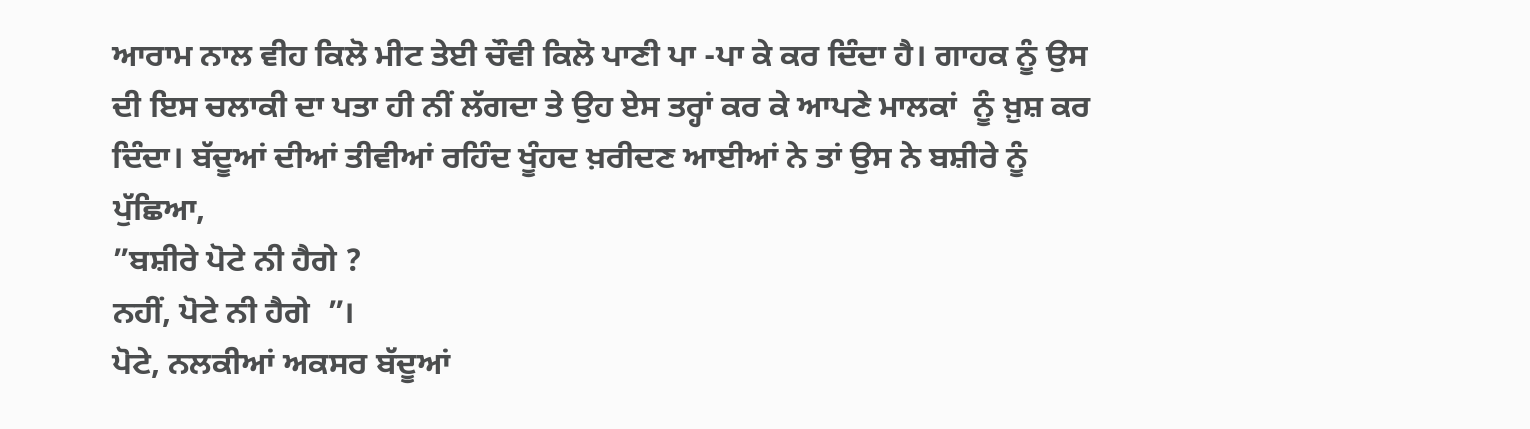ਆਰਾਮ ਨਾਲ ਵੀਹ ਕਿਲੋ ਮੀਟ ਤੇਈ ਚੌਵੀ ਕਿਲੋ ਪਾਣੀ ਪਾ -ਪਾ ਕੇ ਕਰ ਦਿੰਦਾ ਹੈ। ਗਾਹਕ ਨੂੰ ਉਸ ਦੀ ਇਸ ਚਲਾਕੀ ਦਾ ਪਤਾ ਹੀ ਨੀਂ ਲੱਗਦਾ ਤੇ ਉਹ ਏਸ ਤਰ੍ਹਾਂ ਕਰ ਕੇ ਆਪਣੇ ਮਾਲਕਾਂ  ਨੂੰ ਖ਼ੁਸ਼ ਕਰ ਦਿੰਦਾ। ਬੱਦੂਆਂ ਦੀਆਂ ਤੀਵੀਆਂ ਰਹਿੰਦ ਖੂੰਹਦ ਖ਼ਰੀਦਣ ਆਈਆਂ ਨੇ ਤਾਂ ਉਸ ਨੇ ਬਸ਼ੀਰੇ ਨੂੰ ਪੁੱਛਿਆ,
”ਬਸ਼ੀਰੇ ਪੋਟੇ ਨੀ ਹੈਗੇ ?
ਨਹੀਂ, ਪੋਟੇ ਨੀ ਹੈਗੇ  ”।
ਪੋਟੇ, ਨਲਕੀਆਂ ਅਕਸਰ ਬੱਦੂਆਂ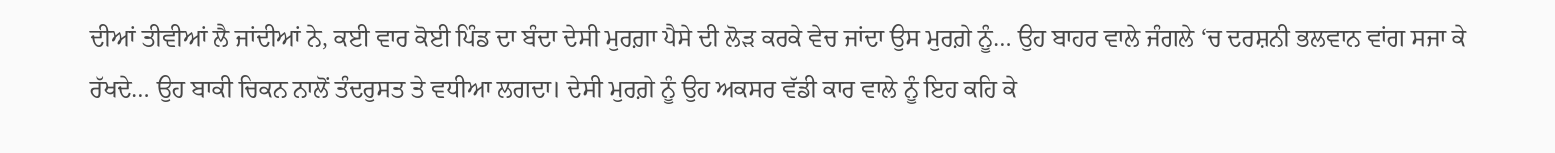ਦੀਆਂ ਤੀਵੀਆਂ ਲੈ ਜਾਂਦੀਆਂ ਨੇ, ਕਈ ਵਾਰ ਕੋਈ ਪਿੰਡ ਦਾ ਬੰਦਾ ਦੇਸੀ ਮੁਰਗ਼ਾ ਪੈਸੇ ਦੀ ਲੋੜ ਕਰਕੇ ਵੇਚ ਜਾਂਦਾ ਉਸ ਮੁਰਗ਼ੇ ਨੂੰ… ਉਹ ਬਾਹਰ ਵਾਲੇ ਜੰਗਲੇ ‘ਚ ਦਰਸ਼ਨੀ ਭਲਵਾਨ ਵਾਂਗ ਸਜਾ ਕੇ ਰੱਖਦੇ… ਉਹ ਬਾਕੀ ਚਿਕਨ ਨਾਲੋਂ ਤੰਦਰੁਸਤ ਤੇ ਵਧੀਆ ਲਗਦਾ। ਦੇਸੀ ਮੁਰਗ਼ੇ ਨੂੰ ਉਹ ਅਕਸਰ ਵੱਡੀ ਕਾਰ ਵਾਲੇ ਨੂੰ ਇਹ ਕਹਿ ਕੇ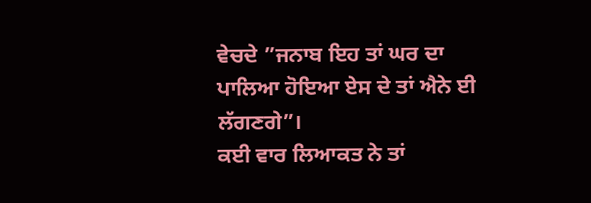ਵੇਚਦੇ ”ਜਨਾਬ ਇਹ ਤਾਂ ਘਰ ਦਾ ਪਾਲਿਆ ਹੋਇਆ ਏਸ ਦੇ ਤਾਂ ਐਨੇ ਈ ਲੱਗਣਗੇ”।
ਕਈ ਵਾਰ ਲਿਆਕਤ ਨੇ ਤਾਂ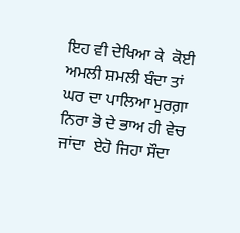ਇਹ ਵੀ ਦੇਖਿਆ ਕੇ  ਕੋਈ ਅਮਲੀ ਸ਼ਮਲੀ ਬੰਦਾ ਤਾਂ ਘਰ ਦਾ ਪਾਲਿਆ ਮੁਰਗ਼ਾ ਨਿਰਾ ਭੋ ਦੇ ਭਾਅ ਹੀ ਵੇਚ ਜਾਂਦਾ  ਏਹੋ ਜਿਹਾ ਸੌਦਾ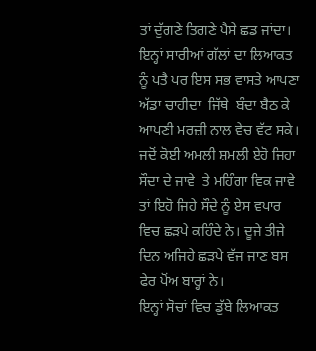ਤਾਂ ਦੁੱਗਣੇ ਤਿਗਣੇ ਪੈਸੇ ਛਡ ਜਾਂਦਾ। ਇਨ੍ਹਾਂ ਸਾਰੀਆਂ ਗੱਲਾਂ ਦਾ ਲਿਆਕਤ ਨੂੰ ਪਤੈ ਪਰ ਇਸ ਸਭ ਵਾਸਤੇ ਆਪਣਾ ਅੱਡਾ ਚਾਹੀਦਾ  ਜਿੱਥੇ  ਬੰਦਾ ਬੈਠ ਕੇ ਆਪਣੀ ਮਰਜ਼ੀ ਨਾਲ ਵੇਚ ਵੱਟ ਸਕੇ। ਜਦੋਂ ਕੋਈ ਅਮਲੀ ਸ਼ਮਲੀ ਏਹੋ ਜਿਹਾ ਸੌਦਾ ਦੇ ਜਾਵੇ  ਤੇ ਮਹਿੰਗਾ ਵਿਕ ਜਾਵੇ ਤਾਂ ਇਹੋ ਜਿਹੇ ਸੌਦੇ ਨੂੰ ਏਸ ਵਪਾਰ ਵਿਚ ਛੜਪੇ ਕਹਿੰਦੇ ਨੇ। ਦੂਜੇ ਤੀਜੇ ਦਿਨ ਅਜਿਹੇ ਛੜਪੇ ਵੱਜ ਜਾਣ ਬਸ ਫੇਰ ਪੋਂਅ ਬਾਰ੍ਹਾਂ ਨੇ।
ਇਨ੍ਹਾਂ ਸੋਚਾਂ ਵਿਚ ਡੁੱਬੇ ਲਿਆਕਤ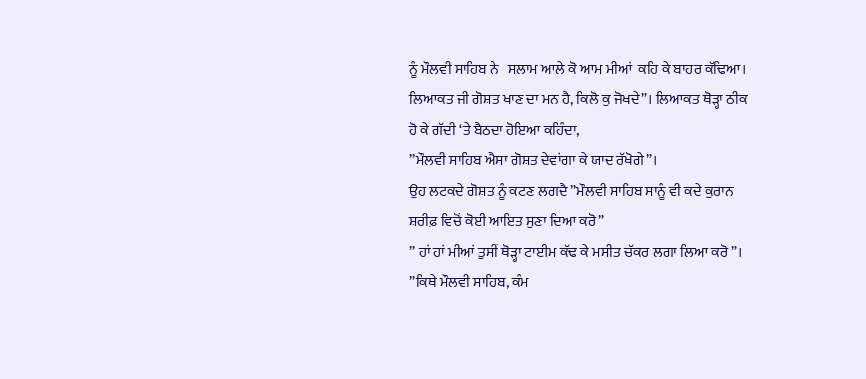ਨੂੰ ਮੌਲਵੀ ਸਾਹਿਬ ਨੇ   ਸਲਾਮ ਆਲੇ ਕੋ ਆਮ ਮੀਆਂ  ਕਹਿ ਕੇ ਬਾਹਰ ਕੱਢਿਆ। ਲਿਆਕਤ ਜੀ ਗੋਸ਼ਤ ਖਾਣ ਦਾ ਮਨ ਹੈ, ਕਿਲੋ ਕੁ ਜੋਖਦੇ”। ਲਿਆਕਤ ਥੋੜ੍ਹਾ ਠੀਕ ਹੋ ਕੇ ਗੱਦੀ ‘ਤੇ ਬੈਠਦਾ ਹੋਇਆ ਕਹਿੰਦਾ,
”ਮੌਲਵੀ ਸਾਹਿਬ ਐਸਾ ਗੋਸ਼ਤ ਦੇਵਾਂਗਾ ਕੇ ਯਾਦ ਰੱਖੋਗੇ”।
ਉਹ ਲਟਕਦੇ ਗੋਸ਼ਤ ਨੂੰ ਕਟਣ ਲਗਦੈ ”ਮੌਲਵੀ ਸਾਹਿਬ ਸਾਨੂੰ ਵੀ ਕਦੇ ਕੁਰਾਨ ਸ਼ਰੀਫ਼ ਵਿਚੋਂ ਕੋਈ ਆਇਤ ਸੁਣਾ ਦਿਆ ਕਰੋ”
” ਹਾਂ ਹਾਂ ਮੀਆਂ ਤੁਸੀਂ ਥੋੜ੍ਹਾ ਟਾਈਮ ਕੱਢ ਕੇ ਮਸੀਤ ਚੱਕਰ ਲਗਾ ਲਿਆ ਕਰੋ”।
”ਕਿਥੇ ਮੌਲਵੀ ਸਾਹਿਬ, ਕੰਮ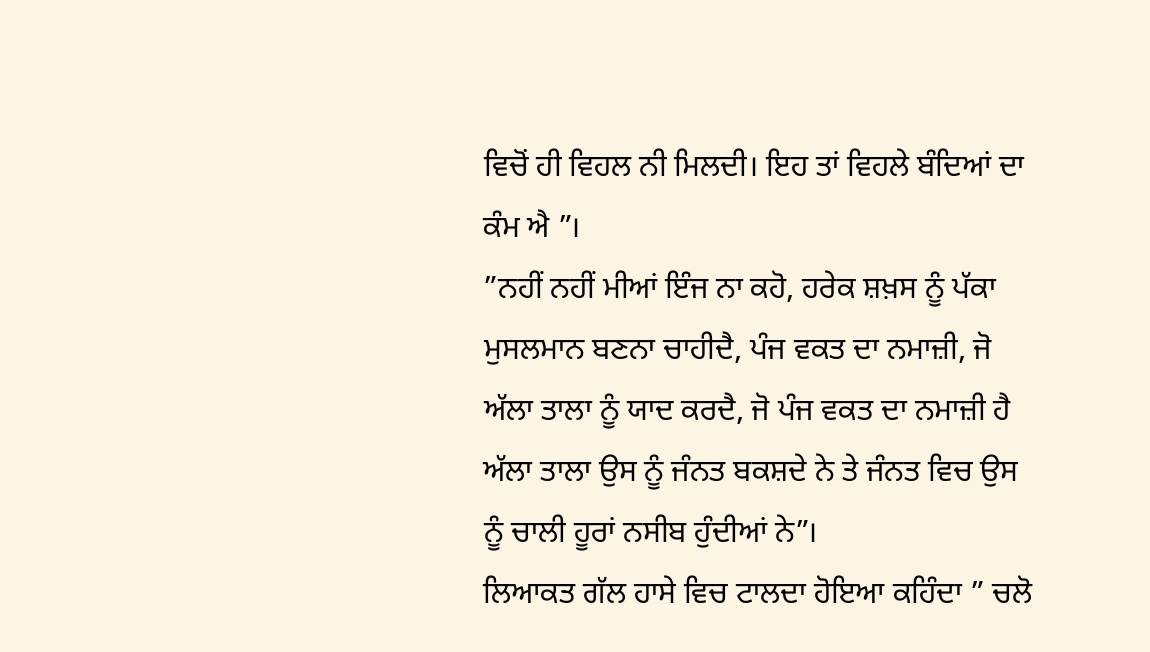ਵਿਚੋਂ ਹੀ ਵਿਹਲ ਨੀ ਮਿਲਦੀ। ਇਹ ਤਾਂ ਵਿਹਲੇ ਬੰਦਿਆਂ ਦਾ ਕੰਮ ਐ ”।
”ਨਹੀਂ ਨਹੀਂ ਮੀਆਂ ਇੰਜ ਨਾ ਕਹੋ, ਹਰੇਕ ਸ਼ਖ਼ਸ ਨੂੰ ਪੱਕਾ ਮੁਸਲਮਾਨ ਬਣਨਾ ਚਾਹੀਦੈ, ਪੰਜ ਵਕਤ ਦਾ ਨਮਾਜ਼ੀ, ਜੋ ਅੱਲਾ ਤਾਲਾ ਨੂੰ ਯਾਦ ਕਰਦੈ, ਜੋ ਪੰਜ ਵਕਤ ਦਾ ਨਮਾਜ਼ੀ ਹੈ ਅੱਲਾ ਤਾਲਾ ਉਸ ਨੂੰ ਜੰਨਤ ਬਕਸ਼ਦੇ ਨੇ ਤੇ ਜੰਨਤ ਵਿਚ ਉਸ ਨੂੰ ਚਾਲੀ ਹੂਰਾਂ ਨਸੀਬ ਹੁੰਦੀਆਂ ਨੇ”।
ਲਿਆਕਤ ਗੱਲ ਹਾਸੇ ਵਿਚ ਟਾਲਦਾ ਹੋਇਆ ਕਹਿੰਦਾ ” ਚਲੋ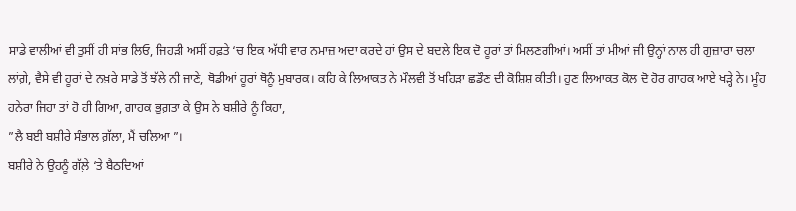ਸਾਡੇ ਵਾਲੀਆਂ ਵੀ ਤੁਸੀਂ ਹੀ ਸਾਂਭ ਲਿਓ, ਜਿਹੜੀ ਅਸੀਂ ਹਫ਼ਤੇ ‘ਚ ਇਕ ਅੱਧੀ ਵਾਰ ਨਮਾਜ਼ ਅਦਾ ਕਰਦੇ ਹਾਂ ਉਸ ਦੇ ਬਦਲੇ ਇਕ ਦੋ ਹੂਰਾਂ ਤਾਂ ਮਿਲਣਗੀਆਂ। ਅਸੀਂ ਤਾਂ ਮੀਆਂ ਜੀ ਉਨ੍ਹਾਂ ਨਾਲ ਹੀ ਗੁਜ਼ਾਰਾ ਚਲਾ  ਲਾਂਗ਼ੇ, ਵੈਸੇ ਵੀ ਹੂਰਾਂ ਦੇ ਨਖ਼ਰੇ ਸਾਡੇ ਤੋਂ ਝੱਲੇ ਨੀ ਜਾਣੇ, ਥੋਡੀਆਂ ਹੂਰਾਂ ਥੋਨੂੰ ਮੁਬਾਰਕ। ਕਹਿ ਕੇ ਲਿਆਕਤ ਨੇ ਮੌਲਵੀ ਤੋਂ ਖਹਿੜਾ ਛਡੌਣ ਦੀ ਕੋਸ਼ਿਸ਼ ਕੀਤੀ। ਹੁਣ ਲਿਆਕਤ ਕੋਲ ਦੋ ਹੋਰ ਗਾਹਕ ਆਏ ਖੜ੍ਹੇ ਨੇ। ਮੂੰਹ ਹਨੇਰਾ ਜਿਹਾ ਤਾਂ ਹੋ ਹੀ ਗਿਆ, ਗਾਹਕ ਭੁਗ਼ਤਾ ਕੇ ਉਸ ਨੇ ਬਸ਼ੀਰੇ ਨੂੰ ਕਿਹਾ,
”ਲੈ ਬਈ ਬਸ਼ੀਰੇ ਸੰਭਾਲ ਗ਼ੱਲਾ, ਮੈਂ ਚਲਿਆ ”।
ਬਸ਼ੀਰੇ ਨੇ ਉਹਨੂੰ ਗੱਲ਼ੇ ‘ਤੇ ਬੈਠਦਿਆਂ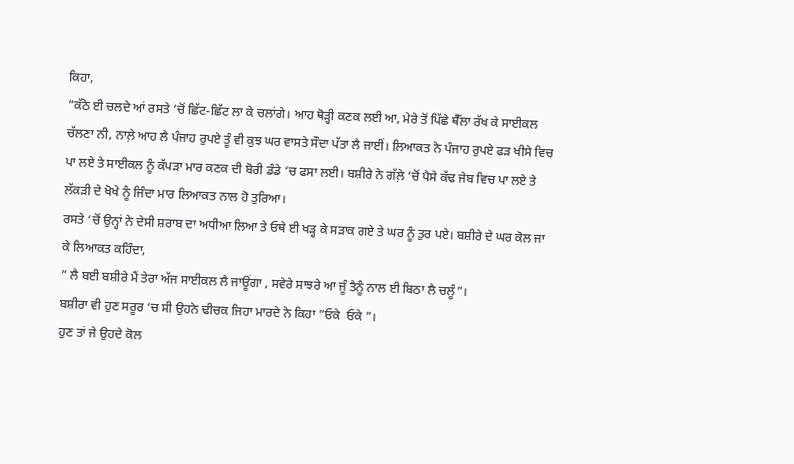ਕਿਹਾ,
”ਕੱਠੇ ਈ ਚਲਦੇ ਆਂ ਰਸਤੇ ‘ਚੋਂ ਛਿੱਟ-ਛਿੱਟ ਲਾ ਕੇ ਚਲਾਂਗੇ। ਆਹ ਥੋੜ੍ਹੀ ਕਣਕ ਲਈ ਆ, ਮੇਰੇ ਤੋਂ ਪਿੱਛੇ ਥੈੱਲਾ ਰੱਖ ਕੇ ਸਾਈਕਲ ਚੱਲਣਾ ਨੀ, ਨਾਲ਼ੇ ਆਹ ਲੈ ਪੰਜਾਹ ਰੁਪਏ ਤੂੰ ਵੀ ਕੁਝ ਘਰ ਵਾਸਤੇ ਸੌਦਾ ਪੱਤਾ ਲੈ ਜਾਈਂ। ਲਿਆਕਤ ਨੇ ਪੰਜਾਹ ਰੁਪਏ ਫੜ ਖੀਸੇ ਵਿਚ ਪਾ ਲਏ ਤੇ ਸਾਈਕਲ ਨੂੰ ਕੱਪੜਾ ਮਾਰ ਕਣਕ ਦੀ ਬੋਰੀ ਡੰਡੇ ‘ਚ ਫਸਾ ਲਈ। ਬਸ਼ੀਰੇ ਨੇ ਗੱਲ਼ੇ ‘ਚੋਂ ਪੈਸੇ ਕੱਢ ਜੇਬ ਵਿਚ ਪਾ ਲਏ ਤੇ ਲੱਕੜੀ ਦੇ ਖੋਖੇ ਨੂੰ ਜਿੰਦਾ ਮਾਰ ਲਿਆਕਤ ਨਾਲ ਹੋ ਤੁਰਿਆ।
ਰਸਤੇ ‘ਚੋਂ ਉਨ੍ਹਾਂ ਨੇ ਦੇਸੀ ਸ਼ਰਾਬ ਦਾ ਅਧੀਆ ਲਿਆ ਤੇ ਓਥੇ ਈ ਖੜ੍ਹ ਕੇ ਸੜਾਕ ਗਏ ਤੇ ਘਰ ਨੂੰ ਤੁਰ ਪਏ। ਬਸ਼ੀਰੇ ਦੇ ਘਰ ਕੋਲ ਜਾ ਕੇ ਲਿਆਕਤ ਕਹਿੰਦਾ,
” ਲੈ ਬਈ ਬਸ਼ੀਰੇ ਮੈਂ ਤੇਰਾ ਅੱਜ ਸਾਈਕਲ ਲੈ ਜਾਊਂਗਾ , ਸਵੇਰੇ ਸਾਝਰੇ ਆ ਜੂੰ ਤੈਨੂੰ ਨਾਲ ਈ ਬਿਠਾ ਲੈ ਚਲੂੰ”।
ਬਸ਼ੀਰਾ ਵੀ ਹੁਣ ਸਰੂਰ ‘ਚ ਸੀ ਉਹਨੇ ਢੀਚਕ ਜਿਹਾ ਮਾਰਦੇ ਨੇ ਕਿਹਾ ”ਓਕੇ  ਓਕੇ ”।
ਹੁਣ ਤਾਂ ਜੇ ਉਹਦੇ ਕੋਲ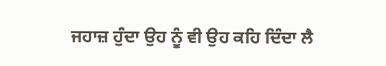ਜਹਾਜ਼ ਹੁੰਦਾ ਉਹ ਨੂੰ ਵੀ ਉਹ ਕਹਿ ਦਿੰਦਾ ਲੈ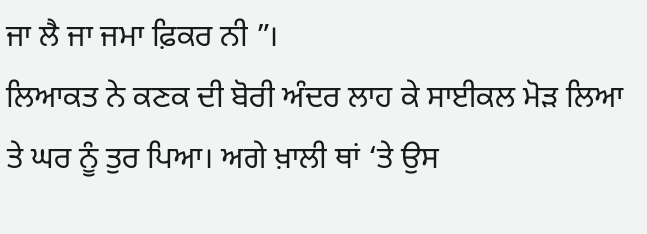ਜਾ ਲੈ ਜਾ ਜਮਾ ਫ਼ਿਕਰ ਨੀ ”।
ਲਿਆਕਤ ਨੇ ਕਣਕ ਦੀ ਬੋਰੀ ਅੰਦਰ ਲਾਹ ਕੇ ਸਾਈਕਲ ਮੋੜ ਲਿਆ ਤੇ ਘਰ ਨੂੰ ਤੁਰ ਪਿਆ। ਅਗੇ ਖ਼ਾਲੀ ਥਾਂ ‘ਤੇ ਉਸ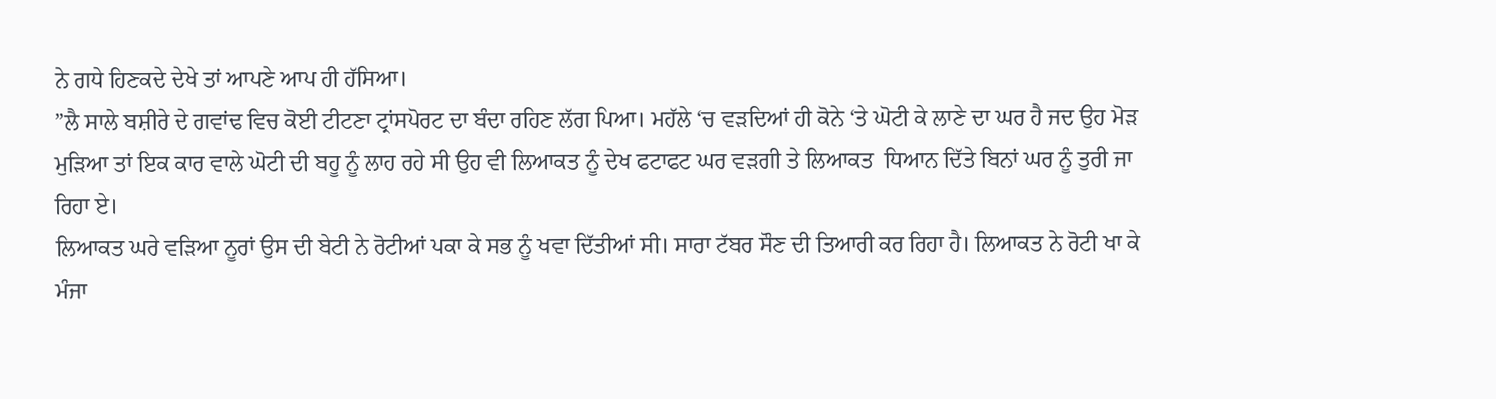ਨੇ ਗਧੇ ਹਿਣਕਦੇ ਦੇਖੇ ਤਾਂ ਆਪਣੇ ਆਪ ਹੀ ਹੱਸਿਆ।
”ਲੈ ਸਾਲੇ ਬਸ਼ੀਰੇ ਦੇ ਗਵਾਂਢ ਵਿਚ ਕੋਈ ਟੀਟਣਾ ਟ੍ਰਾਂਸਪੋਰਟ ਦਾ ਬੰਦਾ ਰਹਿਣ ਲੱਗ ਪਿਆ। ਮਹੱਲੇ ‘ਚ ਵੜਦਿਆਂ ਹੀ ਕੋਨੇ ‘ਤੇ ਘੋਟੀ ਕੇ ਲਾਣੇ ਦਾ ਘਰ ਹੈ ਜਦ ਉਹ ਮੋੜ ਮੁੜਿਆ ਤਾਂ ਇਕ ਕਾਰ ਵਾਲੇ ਘੋਟੀ ਦੀ ਬਹੂ ਨੂੰ ਲਾਹ ਰਹੇ ਸੀ ਉਹ ਵੀ ਲਿਆਕਤ ਨੂੰ ਦੇਖ ਫਟਾਫਟ ਘਰ ਵੜਗੀ ਤੇ ਲਿਆਕਤ  ਧਿਆਨ ਦਿੱਤੇ ਬਿਨਾਂ ਘਰ ਨੂੰ ਤੁਰੀ ਜਾ ਰਿਹਾ ਏ।
ਲਿਆਕਤ ਘਰੇ ਵੜਿਆ ਨੂਰਾਂ ਉਸ ਦੀ ਬੇਟੀ ਨੇ ਰੋਟੀਆਂ ਪਕਾ ਕੇ ਸਭ ਨੂੰ ਖਵਾ ਦਿੱਤੀਆਂ ਸੀ। ਸਾਰਾ ਟੱਬਰ ਸੌਣ ਦੀ ਤਿਆਰੀ ਕਰ ਰਿਹਾ ਹੈ। ਲਿਆਕਤ ਨੇ ਰੋਟੀ ਖਾ ਕੇ ਮੰਜਾ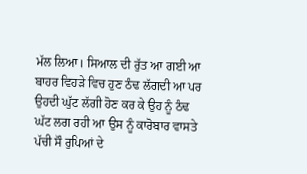ਮੱਲ ਲਿਆ। ਸਿਆਲ ਦੀ ਰੁੱਤ ਆ ਗਈ ਆ ਬਾਹਰ ਵਿਹੜੇ ਵਿਚ ਹੁਣ ਠੰਢ ਲੱਗਦੀ ਆ ਪਰ ਉਹਦੀ ਘੁੱਟ ਲੱਗੀ ਹੋਣ ਕਰ ਕੇ ਉਹ ਨੂੰ ਠੰਢ ਘੱਟ ਲਗ ਰਹੀ ਆ ਉਸ ਨੂੰ ਕਾਰੋਬਾਰ ਵਾਸਤੇ ਪੱਚੀ ਸੌ ਰੁਪਿਆਂ ਦੇ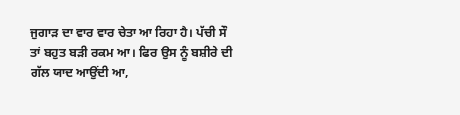ਜੁਗਾੜ ਦਾ ਵਾਰ ਵਾਰ ਚੇਤਾ ਆ ਰਿਹਾ ਹੈ। ਪੱਚੀ ਸੌ ਤਾਂ ਬਹੁਤ ਬੜੀ ਰਕਮ ਆ। ਫਿਰ ਉਸ ਨੂੰ ਬਸ਼ੀਰੇ ਦੀ ਗੱਲ ਯਾਦ ਆਉਂਦੀ ਆ,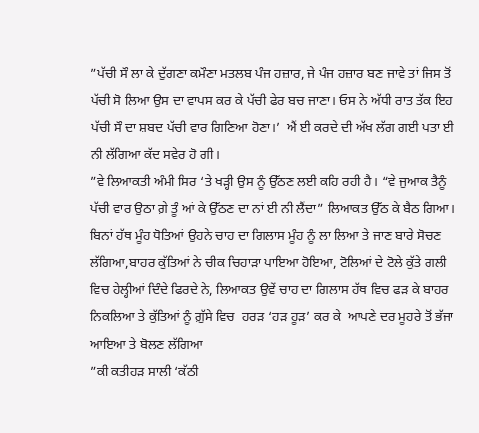”ਪੱਚੀ ਸੌ ਲਾ ਕੇ ਦੁੱਗਣਾ ਕਮੌਣਾ ਮਤਲਬ ਪੰਜ ਹਜ਼ਾਰ, ਜੇ ਪੰਜ ਹਜ਼ਾਰ ਬਣ ਜਾਵੇ ਤਾਂ ਜਿਸ ਤੋਂ ਪੱਚੀ ਸੋ ਲਿਆ ਉਸ ਦਾ ਵਾਪਸ ਕਰ ਕੇ ਪੱਚੀ ਫੇਰ ਬਚ ਜਾਣਾ। ਓਸ ਨੇ ਅੱਧੀ ਰਾਤ ਤੱਕ ਇਹ ਪੱਚੀ ਸੌ ਦਾ ਸ਼ਬਦ ਪੱਚੀ ਵਾਰ ਗਿਣਿਆ ਹੋਣਾ।’  ਐਂ ਈ ਕਰਦੇ ਦੀ ਅੱਖ ਲੱਗ ਗਈ ਪਤਾ ਈ ਨੀ ਲੱਗਿਆ ਕੱਦ ਸਵੇਰ ਹੋ ਗੀ।
”ਵੇ ਲਿਆਕਤੀ ਅੰਮੀ ਸਿਰ ‘ਤੇ ਖੜ੍ਹੀ ਉਸ ਨੂੰ ਉੱਠਣ ਲਈ ਕਹਿ ਰਹੀ ਹੈ। “ਵੇ ਜੁਆਕ ਤੈਨੂੰ ਪੱਚੀ ਵਾਰ ਉਠਾ ਗ਼ੇ ਤੂੰ ਆਂ ਕੇ ਉੱਠਣ ਦਾ ਨਾਂ ਈ ਨੀ ਲੈਂਦਾ” ਲਿਆਕਤ ਉੱਠ ਕੇ ਬੈਠ ਗਿਆ। ਬਿਨਾਂ ਹੱਥ ਮੂੰਹ ਧੋਤਿਆਂ ਉਹਨੇ ਚਾਹ ਦਾ ਗਿਲਾਸ ਮੂੰਹ ਨੂੰ ਲਾ ਲਿਆ ਤੇ ਜਾਣ ਬਾਰੇ ਸੋਚਣ ਲੱਗਿਆ,ਬਾਹਰ ਕੁੱਤਿਆਂ ਨੇ ਚੀਕ ਚਿਹਾੜਾ ਪਾਇਆ ਹੋਇਆ, ਟੋਲਿਆਂ ਦੇ ਟੋਲੇ ਕੁੱਤੇ ਗਲੀ ਵਿਚ ਹੇਲ੍ਹੀਆਂ ਦਿੰਦੇ ਫਿਰਦੇ ਨੇ, ਲਿਆਕਤ ਉਵੇਂ ਚਾਹ ਦਾ ਗਿਲਾਸ ਹੱਥ ਵਿਚ ਫੜ ਕੇ ਬਾਹਰ ਨਿਕਲਿਆ ਤੇ ਕੁੱਤਿਆਂ ਨੂੰ ਗ਼ੁੱਸੇ ਵਿਚ  ਹਰੜ ‘ਹੜ ਹੂੜ’ ਕਰ ਕੇ  ਆਪਣੇ ਦਰ ਮੂਹਰੇ ਤੋਂ ਭੱਜਾ ਆਇਆ ਤੇ ਬੋਲਣ ਲੱਗਿਆ
”ਕੀ ਕਤੀਹੜ ਸਾਲੀ ‘ਕੱਠੀ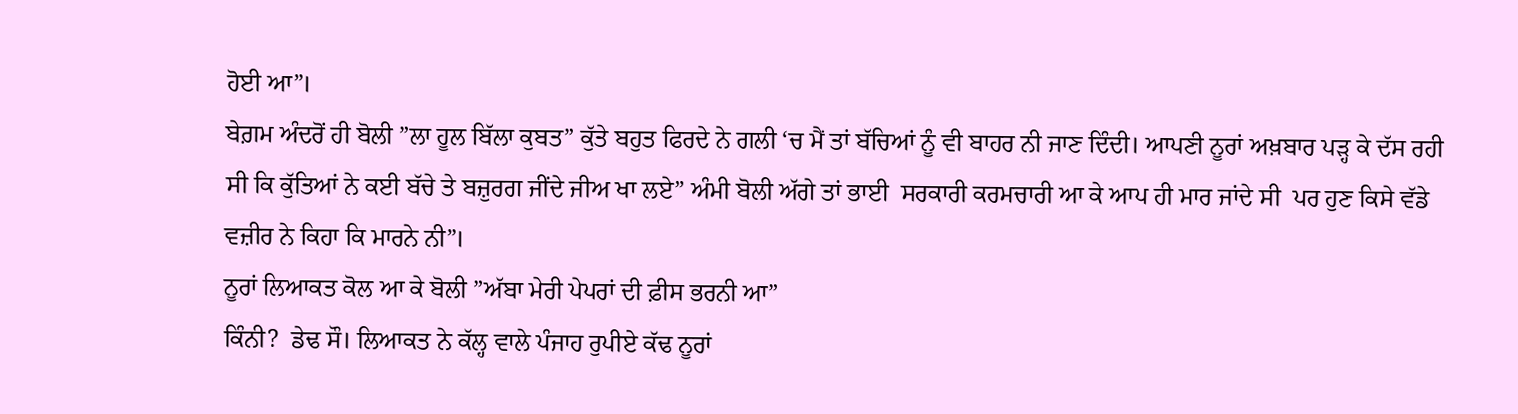ਹੋਈ ਆ”।
ਬੇਗ਼ਮ ਅੰਦਰੋਂ ਹੀ ਬੋਲੀ ”ਲਾ ਹੂਲ ਬਿੱਲਾ ਕੁਬਤ” ਕੁੱਤੇ ਬਹੁਤ ਫਿਰਦੇ ਨੇ ਗਲੀ ‘ਚ ਮੈਂ ਤਾਂ ਬੱਚਿਆਂ ਨੂੰ ਵੀ ਬਾਹਰ ਨੀ ਜਾਣ ਦਿੰਦੀ। ਆਪਣੀ ਨੂਰਾਂ ਅਖ਼ਬਾਰ ਪੜ੍ਹ ਕੇ ਦੱਸ ਰਹੀ ਸੀ ਕਿ ਕੁੱਤਿਆਂ ਨੇ ਕਈ ਬੱਚੇ ਤੇ ਬਜ਼ੁਰਗ ਜੀਂਦੇ ਜੀਅ ਖਾ ਲਏ” ਅੰਮੀ ਬੋਲੀ ਅੱਗੇ ਤਾਂ ਭਾਈ  ਸਰਕਾਰੀ ਕਰਮਚਾਰੀ ਆ ਕੇ ਆਪ ਹੀ ਮਾਰ ਜਾਂਦੇ ਸੀ  ਪਰ ਹੁਣ ਕਿਸੇ ਵੱਡੇ ਵਜ਼ੀਰ ਨੇ ਕਿਹਾ ਕਿ ਮਾਰਨੇ ਨੀ”।
ਨੂਰਾਂ ਲਿਆਕਤ ਕੋਲ ਆ ਕੇ ਬੋਲੀ ”ਅੱਬਾ ਮੇਰੀ ਪੇਪਰਾਂ ਦੀ ਫ਼ੀਸ ਭਰਨੀ ਆ”
ਕਿੰਨੀ?  ਡੇਢ ਸੌ। ਲਿਆਕਤ ਨੇ ਕੱਲ੍ਹ ਵਾਲੇ ਪੰਜਾਹ ਰੁਪੀਏ ਕੱਢ ਨੂਰਾਂ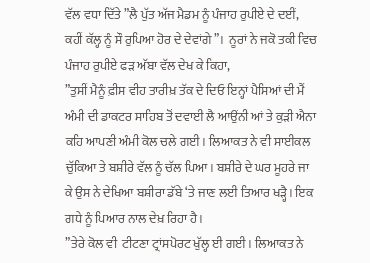ਵੱਲ ਵਧਾ ਦਿੱਤੇ ”ਲੈ ਪੁੱਤ ਅੱਜ ਮੈਡਮ ਨੂੰ ਪੰਜਾਹ ਰੁਪੀਏ ਦੇ ਦਈਂ, ਕਹੀਂ ਕੱਲ੍ਹ ਨੂੰ ਸੌ ਰੁਪਿਆ ਹੋਰ ਦੇ ਦੇਵਾਂਗੇ”।  ਨੂਰਾਂ ਨੇ ਜਕੋ ਤਕੀ ਵਿਚ ਪੰਜਾਹ ਰੁਪੀਏ ਫੜ ਅੱਬਾ ਵੱਲ ਦੇਖ ਕੇ ਕਿਹਾ,
”ਤੁਸੀਂ ਮੈਨੂੰ ਫ਼ੀਸ ਵੀਹ ਤਾਰੀਖ਼ ਤੱਕ ਦੇ ਦਿਓ ਇਨ੍ਹਾਂ ਪੈਸਿਆਂ ਦੀ ਮੈਂ ਅੰਮੀ ਦੀ ਡਾਕਟਰ ਸਾਹਿਬ ਤੋਂ ਦਵਾਈ ਲੈ ਆਉਂਨੀ ਆਂ ਤੇ ਕੁੜੀ ਐਨਾ ਕਹਿ ਆਪਣੀ ਅੰਮੀ ਕੋਲ ਚਲੇ ਗਈ। ਲਿਆਕਤ ਨੇ ਵੀ ਸਾਈਕਲ ਚੁੱਕਿਆ ਤੇ ਬਸ਼ੀਰੇ ਵੱਲ ਨੂੰ ਚੱਲ ਪਿਆ। ਬਸ਼ੀਰੇ ਦੇ ਘਰ ਮੂਹਰੇ ਜਾ ਕੇ ਉਸ ਨੇ ਦੇਖਿਆ ਬਸ਼ੀਰਾ ਡੱਬੇ ‘ਤੇ ਜਾਣ ਲਈ ਤਿਆਰ ਖੜ੍ਹੈ। ਇਕ ਗਧੇ ਨੂੰ ਪਿਆਰ ਨਾਲ ਦੇਖ਼ ਰਿਹਾ ਹੈ।
”ਤੇਰੇ ਕੋਲ ਵੀ  ਟੀਟਣਾ ਟ੍ਰਾਂਸਪੋਰਟ ਖੁੱਲ੍ਹ ਈ ਗਈ। ਲਿਆਕਤ ਨੇ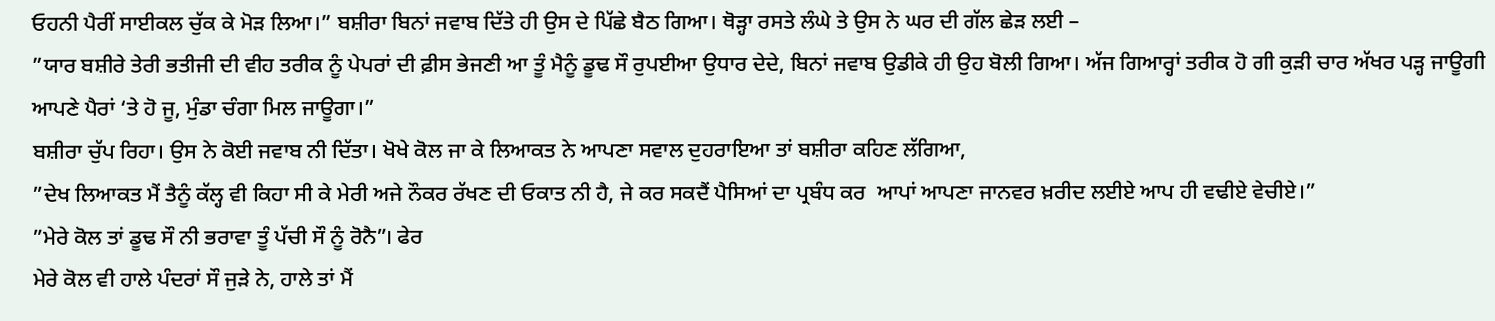ਓਹਨੀ ਪੈਰੀਂ ਸਾਈਕਲ ਚੁੱਕ ਕੇ ਮੋੜ ਲਿਆ।” ਬਸ਼ੀਰਾ ਬਿਨਾਂ ਜਵਾਬ ਦਿੱਤੇ ਹੀ ਉਸ ਦੇ ਪਿੱਛੇ ਬੈਠ ਗਿਆ। ਥੋੜ੍ਹਾ ਰਸਤੇ ਲੰਘੇ ਤੇ ਉਸ ਨੇ ਘਰ ਦੀ ਗੱਲ ਛੇੜ ਲਈ –
”ਯਾਰ ਬਸ਼ੀਰੇ ਤੇਰੀ ਭਤੀਜੀ ਦੀ ਵੀਹ ਤਰੀਕ ਨੂੰ ਪੇਪਰਾਂ ਦੀ ਫ਼ੀਸ ਭੇਜਣੀ ਆ ਤੂੰ ਮੈਨੂੰ ਡੂਢ ਸੌ ਰੁਪਈਆ ਉਧਾਰ ਦੇਦੇ, ਬਿਨਾਂ ਜਵਾਬ ਉਡੀਕੇ ਹੀ ਉਹ ਬੋਲੀ ਗਿਆ। ਅੱਜ ਗਿਆਰ੍ਹਾਂ ਤਰੀਕ ਹੋ ਗੀ ਕੁੜੀ ਚਾਰ ਅੱਖਰ ਪੜ੍ਹ ਜਾਊਗੀ ਆਪਣੇ ਪੈਰਾਂ ‘ਤੇ ਹੋ ਜੂ, ਮੁੰਡਾ ਚੰਗਾ ਮਿਲ ਜਾਊਗਾ।”
ਬਸ਼ੀਰਾ ਚੁੱਪ ਰਿਹਾ। ਉਸ ਨੇ ਕੋਈ ਜਵਾਬ ਨੀ ਦਿੱਤਾ। ਖੋਖੇ ਕੋਲ ਜਾ ਕੇ ਲਿਆਕਤ ਨੇ ਆਪਣਾ ਸਵਾਲ ਦੁਹਰਾਇਆ ਤਾਂ ਬਸ਼ੀਰਾ ਕਹਿਣ ਲੱਗਿਆ,
”ਦੇਖ ਲਿਆਕਤ ਮੈਂ ਤੈਨੂੰ ਕੱਲ੍ਹ ਵੀ ਕਿਹਾ ਸੀ ਕੇ ਮੇਰੀ ਅਜੇ ਨੌਕਰ ਰੱਖਣ ਦੀ ਓਕਾਤ ਨੀ ਹੈ, ਜੇ ਕਰ ਸਕਦੈਂ ਪੈਸਿਆਂ ਦਾ ਪ੍ਰਬੰਧ ਕਰ  ਆਪਾਂ ਆਪਣਾ ਜਾਨਵਰ ਖ਼ਰੀਦ ਲਈਏ ਆਪ ਹੀ ਵਢੀਏ ਵੇਚੀਏ।”
”ਮੇਰੇ ਕੋਲ ਤਾਂ ਡੂਢ ਸੌ ਨੀ ਭਰਾਵਾ ਤੂੰ ਪੱਚੀ ਸੌ ਨੂੰ ਰੋਨੈ”। ਫੇਰ
ਮੇਰੇ ਕੋਲ ਵੀ ਹਾਲੇ ਪੰਦਰਾਂ ਸੌ ਜੁੜੇ ਨੇ, ਹਾਲੇ ਤਾਂ ਮੈਂ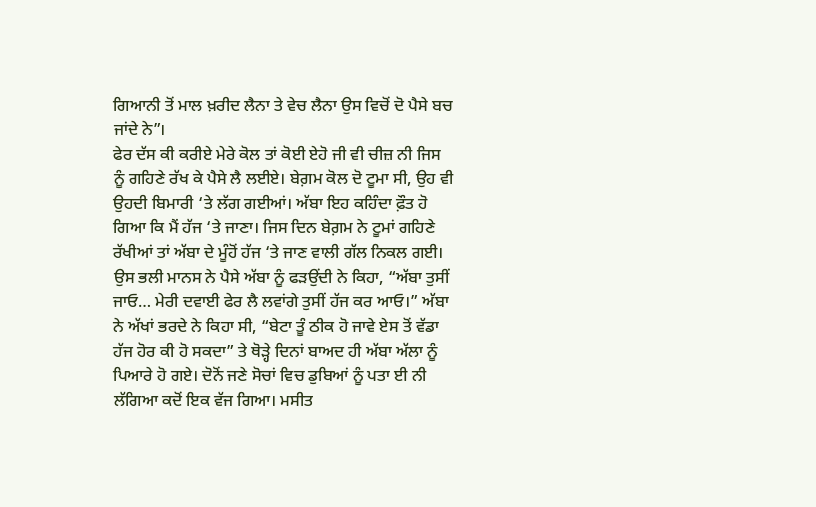ਗਿਆਨੀ ਤੋਂ ਮਾਲ ਖ਼ਰੀਦ ਲੈਨਾ ਤੇ ਵੇਚ ਲੈਨਾ ਉਸ ਵਿਚੋਂ ਦੋ ਪੈਸੇ ਬਚ ਜਾਂਦੇ ਨੇ”।
ਫੇਰ ਦੱਸ ਕੀ ਕਰੀਏ ਮੇਰੇ ਕੋਲ ਤਾਂ ਕੋਈ ਏਹੋ ਜੀ ਵੀ ਚੀਜ਼ ਨੀ ਜਿਸ ਨੂੰ ਗਹਿਣੇ ਰੱਖ ਕੇ ਪੈਸੇ ਲੈ ਲਈਏ। ਬੇਗ਼ਮ ਕੋਲ ਦੋ ਟੂਮਾ ਸੀ, ਉਹ ਵੀ ਉਹਦੀ ਬਿਮਾਰੀ ‘ਤੇ ਲੱਗ ਗਈਆਂ। ਅੱਬਾ ਇਹ ਕਹਿੰਦਾ ਫ਼ੌਤ ਹੋ ਗਿਆ ਕਿ ਮੈਂ ਹੱਜ ‘ਤੇ ਜਾਣਾ। ਜਿਸ ਦਿਨ ਬੇਗ਼ਮ ਨੇ ਟੂਮਾਂ ਗਹਿਣੇ ਰੱਖੀਆਂ ਤਾਂ ਅੱਬਾ ਦੇ ਮੂੰਹੋਂ ਹੱਜ ‘ਤੇ ਜਾਣ ਵਾਲੀ ਗੱਲ ਨਿਕਲ ਗਈ। ਉਸ ਭਲੀ ਮਾਨਸ ਨੇ ਪੈਸੇ ਅੱਬਾ ਨੂੰ ਫੜਉਂਦੀ ਨੇ ਕਿਹਾ, “ਅੱਬਾ ਤੁਸੀਂ ਜਾਓ… ਮੇਰੀ ਦਵਾਈ ਫੇਰ ਲੈ ਲਵਾਂਗੇ ਤੁਸੀਂ ਹੱਜ ਕਰ ਆਓ।” ਅੱਬਾ ਨੇ ਅੱਖਾਂ ਭਰਦੇ ਨੇ ਕਿਹਾ ਸੀ, “ਬੇਟਾ ਤੂੰ ਠੀਕ ਹੋ ਜਾਵੇ ਏਸ ਤੋਂ ਵੱਡਾ ਹੱਜ ਹੋਰ ਕੀ ਹੋ ਸਕਦਾ” ਤੇ ਥੋੜ੍ਹੇ ਦਿਨਾਂ ਬਾਅਦ ਹੀ ਅੱਬਾ ਅੱਲਾ ਨੂੰ ਪਿਆਰੇ ਹੋ ਗਏ। ਦੋਨੋਂ ਜਣੇ ਸੋਚਾਂ ਵਿਚ ਡੁਬਿਆਂ ਨੂੰ ਪਤਾ ਈ ਨੀ ਲੱਗਿਆ ਕਦੋਂ ਇਕ ਵੱਜ ਗਿਆ। ਮਸੀਤ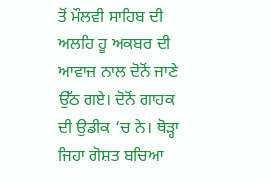ਤੋਂ ਮੌਲਵੀ ਸਾਹਿਬ ਦੀ ਅਲਹਿ ਹੂ ਅਕਬਰ ਦੀ ਆਵਾਜ਼ ਨਾਲ ਦੋਨੋਂ ਜਾਣੇ ਉੱਠ ਗਏ। ਦੋਨੋਂ ਗਾਹਕ ਦੀ ਉਡੀਕ ‘ਚ ਨੇ। ਥੋੜ੍ਹਾ ਜਿਹਾ ਗੋਸ਼ਤ ਬਚਿਆ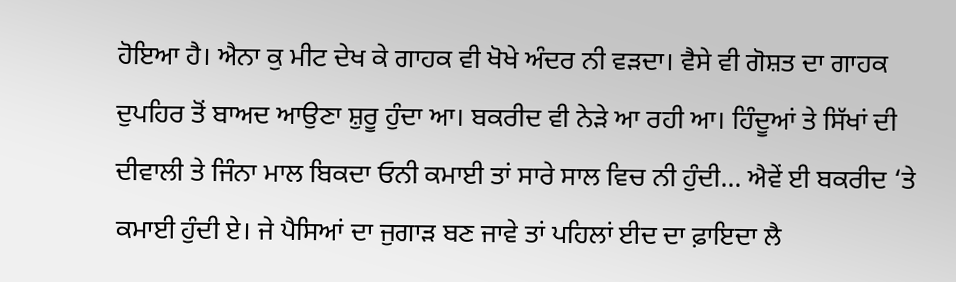ਹੋਇਆ ਹੈ। ਐਨਾ ਕੁ ਮੀਟ ਦੇਖ ਕੇ ਗਾਹਕ ਵੀ ਖੋਖੇ ਅੰਦਰ ਨੀ ਵੜਦਾ। ਵੈਸੇ ਵੀ ਗੋਸ਼ਤ ਦਾ ਗਾਹਕ ਦੁਪਹਿਰ ਤੋਂ ਬਾਅਦ ਆਉਣਾ ਸ਼ੁਰੂ ਹੁੰਦਾ ਆ। ਬਕਰੀਦ ਵੀ ਨੇੜੇ ਆ ਰਹੀ ਆ। ਹਿੰਦੂਆਂ ਤੇ ਸਿੱਖਾਂ ਦੀ ਦੀਵਾਲੀ ਤੇ ਜਿੰਨਾ ਮਾਲ ਬਿਕਦਾ ਓਨੀ ਕਮਾਈ ਤਾਂ ਸਾਰੇ ਸਾਲ ਵਿਚ ਨੀ ਹੁੰਦੀ… ਐਵੇਂ ਈ ਬਕਰੀਦ ‘ਤੇ ਕਮਾਈ ਹੁੰਦੀ ਏ। ਜੇ ਪੈਸਿਆਂ ਦਾ ਜੁਗਾੜ ਬਣ ਜਾਵੇ ਤਾਂ ਪਹਿਲਾਂ ਈਦ ਦਾ ਫ਼ਾਇਦਾ ਲੈ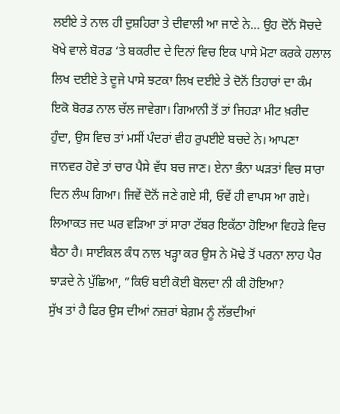ਲਈਏ ਤੇ ਨਾਲ ਹੀ ਦੁਸ਼ਹਿਰਾ ਤੇ ਦੀਵਾਲੀ ਆ ਜਾਣੇ ਨੇ… ਉਹ ਦੋਨੋਂ ਸੋਚਦੇ ਖੋਖੇ ਵਾਲੇ ਬੋਰਡ ‘ਤੇ ਬਕਰੀਦ ਦੇ ਦਿਨਾਂ ਵਿਚ ਇਕ ਪਾਸੇ ਮੋਟਾ ਕਰਕੇ ਹਲਾਲ ਲਿਖ ਦਈਏ ਤੇ ਦੂਜੇ ਪਾਸੇ ਝਟਕਾ ਲਿਖ ਦਈਏ ਤੇ ਦੋਨੋਂ ਤਿਹਾਰਾਂ ਦਾ ਕੰਮ ਇਕੋ ਬੋਰਡ ਨਾਲ ਚੱਲ ਜਾਵੇਗਾ। ਗਿਆਨੀ ਤੋਂ ਤਾਂ ਜਿਹੜਾ ਮੀਟ ਖ਼ਰੀਦ ਹੁੰਦਾ, ਉਸ ਵਿਚ ਤਾਂ ਮਸੀਂ ਪੰਦਰਾਂ ਵੀਹ ਰੁਪਈਏ ਬਚਦੇ ਨੇ। ਆਪਣਾ ਜਾਨਵਰ ਹੋਵੇ ਤਾਂ ਚਾਰ ਪੈਸੇ ਵੱਧ ਬਚ ਜਾਣ। ਏਨਾ ਭੰਨਾ ਘੜਤਾਂ ਵਿਚ ਸਾਰਾ ਦਿਨ ਲੰਘ ਗਿਆ। ਜਿਵੇਂ ਦੋਨੋਂ ਜਣੇ ਗਏ ਸੀ, ਓਵੇਂ ਹੀ ਵਾਪਸ ਆ ਗਏ।
ਲਿਆਕਤ ਜਦ ਘਰ ਵੜਿਆ ਤਾਂ ਸਾਰਾ ਟੱਬਰ ਇਕੱਠਾ ਹੋਇਆ ਵਿਹੜੇ ਵਿਚ ਬੈਠਾ ਹੈ। ਸਾਈਕਲ ਕੰਧ ਨਾਲ ਖੜ੍ਹਾ ਕਰ ਉਸ ਨੇ ਮੋਢੇ ਤੋਂ ਪਰਨਾ ਲਾਹ ਪੈਰ ਝਾੜਦੇ ਨੇ ਪੁੱਛਿਆ, ”ਕਿਓਂ ਬਈ ਕੋਈ ਬੋਲਦਾ ਨੀ ਕੀ ਹੋਇਆ?
ਸੁੱਖ ਤਾਂ ਹੈ ਫਿਰ ਉਸ ਦੀਆਂ ਨਜ਼ਰਾਂ ਬੇਗ਼ਮ ਨੂੰ ਲੱਭਦੀਆਂ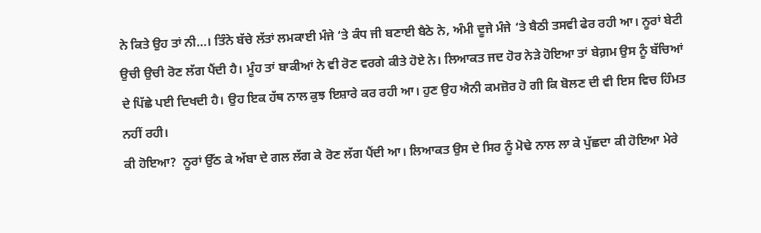ਨੇ ਕਿਤੇ ਉਹ ਤਾਂ ਨੀ…। ਤਿੰਨੇ ਬੱਚੇ ਲੱਤਾਂ ਲਮਕਾਈ ਮੰਜੇ ‘ਤੇ ਕੰਧ ਜੀ ਬਣਾਈ ਬੈਠੇ ਨੇ, ਅੰਮੀ ਦੂਜੇ ਮੰਜੇ ‘ਤੇ ਬੈਠੀ ਤਸਵੀ ਫੇਰ ਰਹੀ ਆ। ਨੂਰਾਂ ਬੇਟੀ ਉਚੀ ਉਚੀ ਰੋਣ ਲੱਗ ਪੈਂਦੀ ਹੈ। ਮੂੰਹ ਤਾਂ ਬਾਕੀਆਂ ਨੇ ਵੀ ਰੋਣ ਵਰਗੇ ਕੀਤੇ ਹੋਏ ਨੇ। ਲਿਆਕਤ ਜਦ ਹੋਰ ਨੇੜੇ ਹੋਇਆ ਤਾਂ ਬੇਗ਼ਮ ਉਸ ਨੂੰ ਬੱਚਿਆਂ ਦੇ ਪਿੱਛੇ ਪਈ ਦਿਖਦੀ ਹੈ। ਉਹ ਇਕ ਹੱਥ ਨਾਲ ਕੁਝ ਇਸ਼ਾਰੇ ਕਰ ਰਹੀ ਆ। ਹੁਣ ਉਹ ਐਨੀ ਕਮਜ਼ੋਰ ਹੋ ਗੀ ਕਿ ਬੋਲਣ ਦੀ ਵੀ ਇਸ ਵਿਚ ਹਿੰਮਤ ਨਹੀਂ ਰਹੀ।
ਕੀ ਹੋਇਆ?  ਨੂਰਾਂ ਉੱਠ ਕੇ ਅੱਬਾ ਦੇ ਗਲ ਲੱਗ ਕੇ ਰੋਣ ਲੱਗ ਪੈਂਦੀ ਆ। ਲਿਆਕਤ ਉਸ ਦੇ ਸਿਰ ਨੂੰ ਮੋਢੇ ਨਾਲ ਲਾ ਕੇ ਪੁੱਛਦਾ ਕੀ ਹੋਇਆ ਮੇਰੇ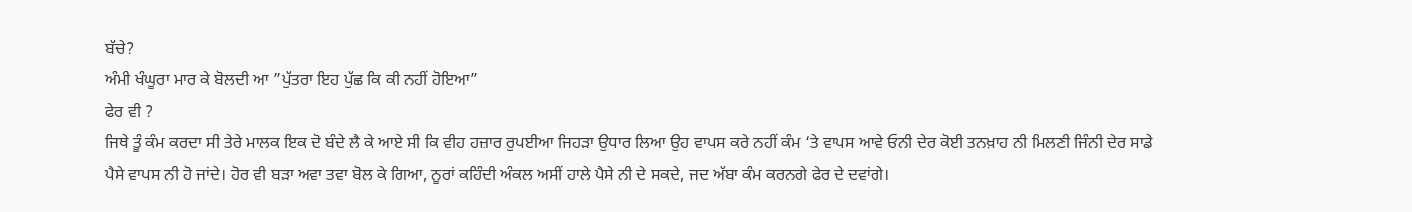ਬੱਚੇ?
ਅੰਮੀ ਖੰਘੂਰਾ ਮਾਰ ਕੇ ਬੋਲਦੀ ਆ ”ਪੁੱਤਰਾ ਇਹ ਪੁੱਛ ਕਿ ਕੀ ਨਹੀਂ ਹੋਇਆ”
ਫੇਰ ਵੀ ?
ਜਿਥੇ ਤੂੰ ਕੰਮ ਕਰਦਾ ਸੀ ਤੇਰੇ ਮਾਲਕ ਇਕ ਦੋ ਬੰਦੇ ਲੈ ਕੇ ਆਏ ਸੀ ਕਿ ਵੀਹ ਹਜ਼ਾਰ ਰੁਪਈਆ ਜਿਹੜਾ ਉਧਾਰ ਲਿਆ ਉਹ ਵਾਪਸ ਕਰੇ ਨਹੀਂ ਕੰਮ ‘ਤੇ ਵਾਪਸ ਆਵੇ ਓਨੀ ਦੇਰ ਕੋਈ ਤਨਖ਼ਾਹ ਨੀ ਮਿਲਣੀ ਜਿੰਨੀ ਦੇਰ ਸਾਡੇ ਪੈਸੇ ਵਾਪਸ ਨੀ ਹੋ ਜਾਂਦੇ। ਹੋਰ ਵੀ ਬੜਾ ਅਵਾ ਤਵਾ ਬੋਲ ਕੇ ਗਿਆ, ਨੂਰਾਂ ਕਹਿੰਦੀ ਅੰਕਲ ਅਸੀਂ ਹਾਲੇ ਪੈਸੇ ਨੀ ਦੇ ਸਕਦੇ, ਜਦ ਅੱਬਾ ਕੰਮ ਕਰਨਗੇ ਫੇਰ ਦੇ ਦਵਾਂਗੇ।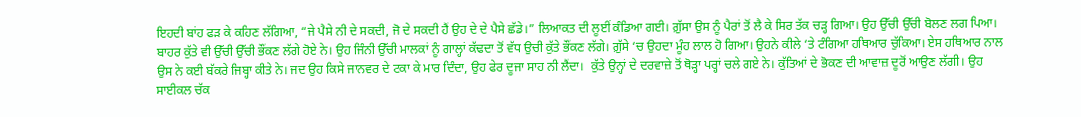ਇਹਦੀ ਬਾਂਹ ਫੜ ਕੇ ਕਹਿਣ ਲੱਗਿਆ, “ਜੇ ਪੈਸੇ ਨੀ ਦੇ ਸਕਦੀ, ਜੋ ਦੇ ਸਕਦੀ ਹੈਂ ਉਹ ਦੇ ਦੇ ਪੈਸੇ ਛੱਡੇ।” ਲਿਆਕਤ ਦੀ ਲੂਈਂ ਕੰਡਿਆ ਗਈ। ਗ਼ੁੱਸਾ ਉਸ ਨੂੰ ਪੈਰਾਂ ਤੋਂ ਲੈ ਕੇ ਸਿਰ ਤੱਕ ਚੜ੍ਹ ਗਿਆ। ਉਹ ਉੱਚੀ ਉੱਚੀ ਬੋਲਣ ਲਗ ਪਿਆ। ਬਾਹਰ ਕੁੱਤੇ ਵੀ ਉੱਚੀ ਉੱਚੀ ਭੌਂਕਣ ਲੱਗੇ ਹੋਏ ਨੇ। ਉਹ ਜਿੰਨੀ ਉੱਚੀ ਮਾਲਕਾਂ ਨੂੰ ਗਾਲ੍ਹਾਂ ਕੱਢਦਾ ਤੋਂ ਵੱਧ ਉਚੀ ਕੁੱਤੇ ਭੌਂਕਣ ਲੱਗੇ। ਗ਼ੁੱਸੇ ‘ਚ ਉਹਦਾ ਮੂੰਹ ਲਾਲ ਹੋ ਗਿਆ। ਉਹਨੇ ਕੀਲੇ ‘ਤੇ ਟੰਗਿਆ ਹਥਿਆਰ ਚੁੱਕਿਆ। ਏਸ ਹਥਿਆਰ ਨਾਲ ਉਸ ਨੇ ਕਈ ਬੱਕਰੇ ਜਿਬ੍ਹਾ ਕੀਤੇ ਨੇ। ਜਦ ਉਹ ਕਿਸੇ ਜਾਨਵਰ ਦੇ ਟਕਾ ਕੇ ਮਾਰ ਦਿੰਦਾ, ਉਹ ਫੇਰ ਦੂਜਾ ਸਾਹ ਨੀ ਲੈਂਦਾ।  ਕੁੱਤੇ ਉਨ੍ਹਾਂ ਦੇ ਦਰਵਾਜ਼ੇ ਤੋਂ ਥੋੜ੍ਹਾ ਪਰ੍ਹਾਂ ਚਲੇ ਗਏ ਨੇ। ਕੁੱਤਿਆਂ ਦੇ ਭੋਕਣ ਦੀ ਆਵਾਜ਼ ਦੂਰੋਂ ਆਉਣ ਲੱਗੀ। ਉਹ ਸਾਈਕਲ ਚੱਕ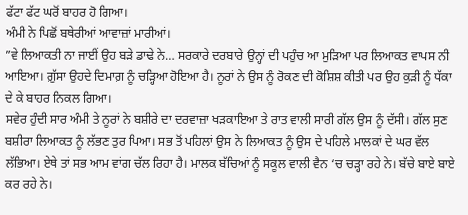ਫੱਟਾ ਫੱਟ ਘਰੋਂ ਬਾਹਰ ਹੋ ਗਿਆ।
ਅੰਮੀ ਨੇ ਪਿਛੋਂ ਬਥੇਰੀਆਂ ਆਵਾਜ਼ਾਂ ਮਾਰੀਆਂ।
”ਵੇ ਲਿਆਕਤੀ ਨਾ ਜਾਈਂ ਉਹ ਬੜੇ ਡਾਢੇ ਨੇ… ਸਰਕਾਰੇ ਦਰਬਾਰੇ ਉਨ੍ਹਾਂ ਦੀ ਪਹੁੰਚ ਆ ਮੁੜਿਆ ਪਰ ਲਿਆਕਤ ਵਾਪਸ ਨੀ ਆਇਆ। ਗ਼ੁੱਸਾ ਉਹਦੇ ਦਿਮਾਗ਼ ਨੂੰ ਚੜ੍ਹਿਆ ਹੋਇਆ ਹੈ। ਨੂਰਾਂ ਨੇ ਉਸ ਨੂੰ ਰੋਕਣ ਦੀ ਕੋਸ਼ਿਸ਼ ਕੀਤੀ ਪਰ ਉਹ ਕੁੜੀ ਨੂੰ ਧੱਕਾ ਦੇ ਕੇ ਬਾਹਰ ਨਿਕਲ ਗਿਆ।
ਸਵੇਰ ਹੁੰਦੀ ਸਾਰ ਅੰਮੀ ਤੇ ਨੂਰਾਂ ਨੇ ਬਸ਼ੀਰੇ ਦਾ ਦਰਵਾਜ਼ਾ ਖੜਕਾਇਆ ਤੇ ਰਾਤ ਵਾਲੀ ਸਾਰੀ ਗੱਲ ਉਸ ਨੂੰ ਦੱਸੀ। ਗੱਲ ਸੁਣ ਬਸ਼ੀਰਾ ਲਿਆਕਤ ਨੂੰ ਲੱਭਣ ਤੁਰ ਪਿਆ। ਸਭ ਤੋਂ ਪਹਿਲਾਂ ਉਸ ਨੇ ਲਿਆਕਤ ਨੂੰ ਉਸ ਦੇ ਪਹਿਲੇ ਮਾਲਕਾਂ ਦੇ ਘਰ ਵੱਲ ਲੱਭਿਆ। ਏਥੇ ਤਾਂ ਸਭ ਆਮ ਵਾਂਗ ਚੱਲ ਰਿਹਾ ਹੈ। ਮਾਲਕ ਬੱਚਿਆਂ ਨੂੰ ਸਕੂਲ ਵਾਲੀ ਵੈਨ ‘ਚ ਚੜ੍ਹਾ ਰਹੇ ਨੇ। ਬੱਚੇ ਬਾਏ ਬਾਏ ਕਰ ਰਹੇ ਨੇ।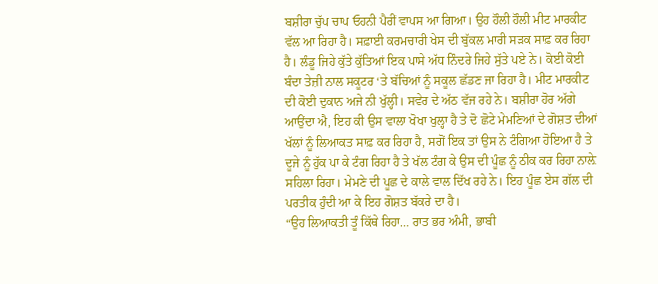ਬਸ਼ੀਰਾ ਚੁੱਪ ਚਾਪ ਓਹਨੀ ਪੈਰੀਂ ਵਾਪਸ ਆ ਗਿਆ। ਉਹ ਹੌਲੀ ਹੌਲੀ ਮੀਟ ਮਾਰਕੀਟ ਵੱਲ ਆ ਰਿਹਾ ਹੈ। ਸਫ਼ਾਈ ਕਰਮਚਾਰੀ ਖੇਸ ਦੀ ਬੁੱਕਲ ਮਾਰੀ ਸੜਕ ਸਾਫ਼ ਕਰ ਰਿਹਾ ਹੈ। ਲੰਡੂ ਜਿਹੇ ਕੁੱਤੇ ਕੁੱਤਿਆਂ ਇਕ ਪਾਸੇ ਅੱਧ ਨਿੰਦਰੇ ਜਿਹੇ ਸੁੱਤੇ ਪਏ ਨੇ। ਕੋਈ ਕੋਈ ਬੰਦਾ ਤੇਜ਼ੀ ਨਾਲ ਸਕੂਟਰ ‘ਤੇ ਬੱਚਿਆਂ ਨੂੰ ਸਕੂਲ ਛੱਡਣ ਜਾ ਰਿਹਾ ਹੈ। ਮੀਟ ਮਾਰਕੀਟ ਦੀ ਕੋਈ ਦੁਕਾਨ ਅਜੇ ਨੀ ਖੁੱਲ੍ਹੀ। ਸਵੇਰ ਦੇ ਅੱਠ ਵੱਜ ਰਹੇ ਨੇ। ਬਸ਼ੀਰਾ ਹੋਰ ਅੱਗੇ ਆਉਂਦਾ ਐ, ਇਹ ਕੀ ਉਸ ਵਾਲਾ ਖੋਖਾ ਖੁਲ੍ਹਾ ਹੈ ਤੇ ਦੋ ਛੋਟੇ ਮੇਮਣਿਆਂ ਦੇ ਗੋਸ਼ਤ ਦੀਆਂ ਖੱਲਾਂ ਨੂੰ ਲਿਆਕਤ ਸਾਫ਼ ਕਰ ਰਿਹਾ ਹੈ, ਸਗੋਂ ਇਕ ਤਾਂ ਉਸ ਨੇ ਟੰਗਿਆ ਹੋਇਆ ਹੈ ਤੇ ਦੂਜੇ ਨੂੰ ਹੁੱਕ ਪਾ ਕੇ ਟੰਗ ਰਿਹਾ ਹੈ ਤੇ ਖੱਲ ਟੰਗ ਕੇ ਉਸ ਦੀ ਪੂੰਛ ਨੂੰ ਠੀਕ ਕਰ ਰਿਹਾ ਨਾਲ਼ੇ ਸਹਿਲਾ ਰਿਹਾ। ਮੇਮਣੇ ਦੀ ਪੂਛ ਦੇ ਕਾਲੇ ਵਾਲ ਦਿੱਖ ਰਹੇ ਨੇ। ਇਹ ਪੂੰਛ ਏਸ ਗੱਲ ਦੀ ਪਰਤੀਕ ਹੁੰਦੀ ਆ ਕੇ ਇਹ ਗੋਸ਼ਤ ਬੱਕਰੇ ਦਾ ਹੈ।
“ਉਹ ਲਿਆਕਤੀ ਤੂੰ ਕਿੱਥੇ ਰਿਹਾ… ਰਾਤ ਭਰ ਅੰਮੀ, ਭਾਬੀ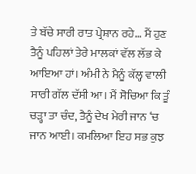ਤੇ ਬੱਚੇ ਸਾਰੀ ਰਾਤ ਪ੍ਰੇਸ਼ਾਨ ਰਹੇ… ਮੈਂ ਹੁਣ ਤੈਨੂੰ ਪਹਿਲਾਂ ਤੇਰੇ ਮਾਲਕਾਂ ਵੱਲ ਲੱਭ ਕੇ ਆਇਆ ਹਾਂ। ਅੰਮੀ ਨੇ ਮੈਨੂੰ ਕੱਲ੍ਹ ਵਾਲੀ ਸਾਰੀ ਗੱਲ ਦੱਸੀ ਆ। ਮੈਂ ਸੋਚਿਆ ਕਿ ਤੂੰ ਚੜ੍ਹਾ ਤਾ ਚੰਦ, ਤੈਨੂੰ ਦੇਖ ਮੇਰੀ ਜਾਨ ‘ਚ ਜਾਨ ਆਈ। ਕਮਲਿਆ ਇਹ ਸਭ ਕੁਝ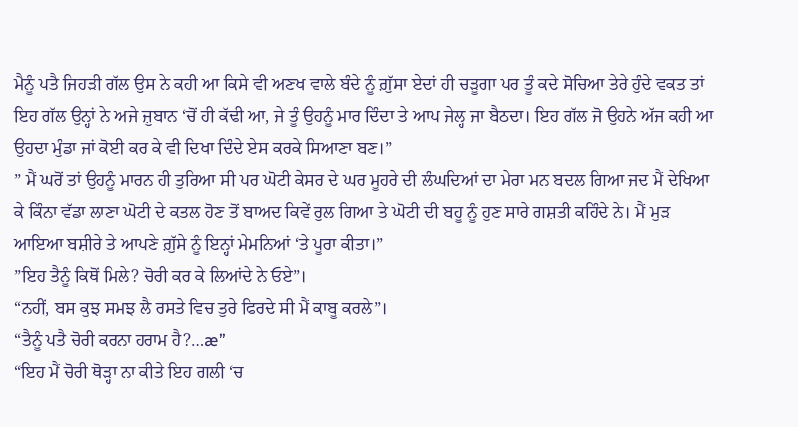ਮੈਨੂੰ ਪਤੈ ਜਿਹੜੀ ਗੱਲ ਉਸ ਨੇ ਕਹੀ ਆ ਕਿਸੇ ਵੀ ਅਣਖ ਵਾਲੇ ਬੰਦੇ ਨੂੰ ਗ਼ੁੱਸਾ ਏਦਾਂ ਹੀ ਚੜੂਗਾ ਪਰ ਤੂੰ ਕਦੇ ਸੋਚਿਆ ਤੇਰੇ ਹੁੰਦੇ ਵਕਤ ਤਾਂ ਇਹ ਗੱਲ ਉਨ੍ਹਾਂ ਨੇ ਅਜੇ ਜ਼ੁਬਾਨ ‘ਚੋਂ ਹੀ ਕੱਢੀ ਆ, ਜੇ ਤੂੰ ਉਹਨੂੰ ਮਾਰ ਦਿੰਦਾ ਤੇ ਆਪ ਜੇਲ੍ਹ ਜਾ ਬੈਠਦਾ। ਇਹ ਗੱਲ ਜੋ ਉਹਨੇ ਅੱਜ ਕਹੀ ਆ ਉਹਦਾ ਮੁੰਡਾ ਜਾਂ ਕੋਈ ਕਰ ਕੇ ਵੀ ਦਿਖਾ ਦਿੰਦੇ ਏਸ ਕਰਕੇ ਸਿਆਣਾ ਬਣ।”
” ਮੈਂ ਘਰੋਂ ਤਾਂ ਉਹਨੂੰ ਮਾਰਨ ਹੀ ਤੁਰਿਆ ਸੀ ਪਰ ਘੋਟੀ ਕੇਸਰ ਦੇ ਘਰ ਮੂਹਰੇ ਦੀ ਲੰਘਦਿਆਂ ਦਾ ਮੇਰਾ ਮਨ ਬਦਲ ਗਿਆ ਜਦ ਮੈਂ ਦੇਖਿਆ ਕੇ ਕਿੰਨਾ ਵੱਡਾ ਲਾਣਾ ਘੋਟੀ ਦੇ ਕਤਲ ਹੋਣ ਤੋਂ ਬਾਅਦ ਕਿਵੇਂ ਰੁਲ ਗਿਆ ਤੇ ਘੋਟੀ ਦੀ ਬਹੂ ਨੂੰ ਹੁਣ ਸਾਰੇ ਗਸ਼ਤੀ ਕਹਿੰਦੇ ਨੇ। ਮੈਂ ਮੁੜ ਆਇਆ ਬਸ਼ੀਰੇ ਤੇ ਆਪਣੇ ਗ਼ੁੱਸੇ ਨੂੰ ਇਨ੍ਹਾਂ ਮੇਮਨਿਆਂ ‘ਤੇ ਪੂਰਾ ਕੀਤਾ।”
”ਇਹ ਤੈਨੂੰ ਕਿਥੋਂ ਮਿਲੇ? ਚੋਰੀ ਕਰ ਕੇ ਲਿਆਂਦੇ ਨੇ ਓਏ”।
“ਨਹੀਂ, ਬਸ ਕੁਝ ਸਮਝ ਲੈ ਰਸਤੇ ਵਿਚ ਤੁਰੇ ਫਿਰਦੇ ਸੀ ਮੈਂ ਕਾਬੂ ਕਰਲੇ”।
“ਤੈਨੂੰ ਪਤੈ ਚੋਰੀ ਕਰਨਾ ਹਰਾਮ ਹੈ?…æ”
“ਇਹ ਮੈਂ ਚੋਰੀ ਥੋੜ੍ਹਾ ਨਾ ਕੀਤੇ ਇਹ ਗਲੀ ‘ਚ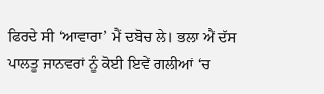ਫਿਰਦੇ ਸੀ ‘ਆਵਾਰਾ’ ਮੈਂ ਦਬੋਚ ਲੇ। ਭਲਾ ਐਂ ਦੱਸ ਪਾਲਤੂ ਜਾਨਵਰਾਂ ਨੂੰ ਕੋਈ ਇਵੇਂ ਗਲੀਆਂ ‘ਚ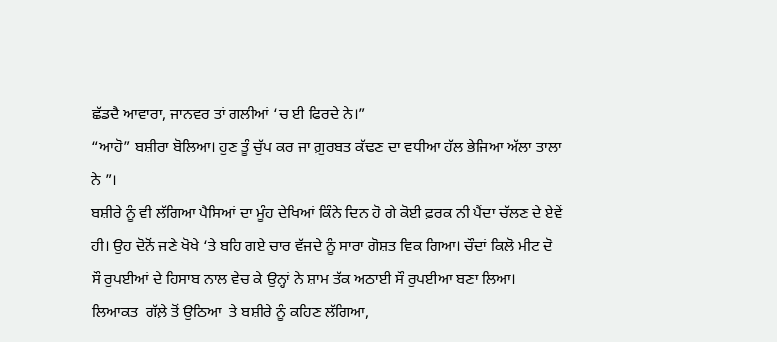ਛੱਡਦੈ ਆਵਾਰਾ, ਜਾਨਵਰ ਤਾਂ ਗਲੀਆਂ ‘ਚ ਈ ਫਿਰਦੇ ਨੇ।”
“ਆਹੋ” ਬਸ਼ੀਰਾ ਬੋਲਿਆ। ਹੁਣ ਤੂੰ ਚੁੱਪ ਕਰ ਜਾ ਗ਼ੁਰਬਤ ਕੱਢਣ ਦਾ ਵਧੀਆ ਹੱਲ ਭੇਜਿਆ ਅੱਲਾ ਤਾਲਾ ਨੇ ”।
ਬਸ਼ੀਰੇ ਨੂੰ ਵੀ ਲੱਗਿਆ ਪੈਸਿਆਂ ਦਾ ਮੂੰਹ ਦੇਖਿਆਂ ਕਿੰਨੇ ਦਿਨ ਹੋ ਗੇ ਕੋਈ ਫ਼ਰਕ ਨੀ ਪੈਂਦਾ ਚੱਲਣ ਦੇ ਏਵੇਂ ਹੀ। ਉਹ ਦੋਨੋਂ ਜਣੇ ਖੋਖੇ ‘ਤੇ ਬਹਿ ਗਏ ਚਾਰ ਵੱਜਦੇ ਨੂੰ ਸਾਰਾ ਗੋਸ਼ਤ ਵਿਕ ਗਿਆ। ਚੌਦਾਂ ਕਿਲੋ ਮੀਟ ਦੋ ਸੌ ਰੁਪਈਆਂ ਦੇ ਹਿਸਾਬ ਨਾਲ ਵੇਚ ਕੇ ਉਨ੍ਹਾਂ ਨੇ ਸ਼ਾਮ ਤੱਕ ਅਠਾਈ ਸੌ ਰੁਪਈਆ ਬਣਾ ਲਿਆ। ਲਿਆਕਤ  ਗੱਲ਼ੇ ਤੋਂ ਉਠਿਆ  ਤੇ ਬਸ਼ੀਰੇ ਨੂੰ ਕਹਿਣ ਲੱਗਿਆ,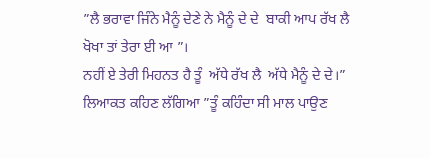”ਲੈ ਭਰਾਵਾ ਜਿੰਨੇ ਮੈਨੂੰ ਦੇਣੇ ਨੇ ਮੈਨੂੰ ਦੇ ਦੇ  ਬਾਕੀ ਆਪ ਰੱਖ ਲੈ  ਖੋਖਾ ਤਾਂ ਤੇਰਾ ਈ ਆ ”।
ਨਹੀਂ ਏ ਤੇਰੀ ਮਿਹਨਤ ਹੈ ਤੂੰ  ਅੱਧੇ ਰੱਖ ਲੈ  ਅੱਧੇ ਮੈਨੂੰ ਦੇ ਦੇ।”
ਲਿਆਕਤ ਕਹਿਣ ਲੱਗਿਆ ”ਤੂੰ ਕਹਿੰਦਾ ਸੀ ਮਾਲ ਪਾਉਣ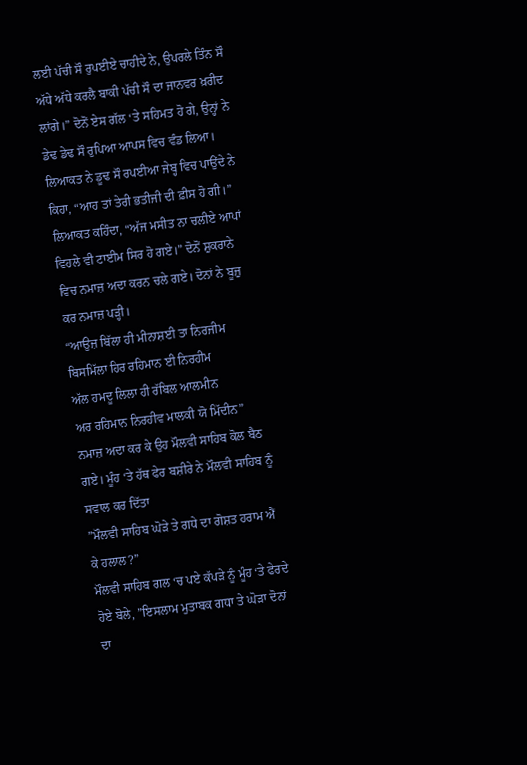ਲਈ ਪੱਚੀ ਸੌ ਰੁਪਈਏ ਚਾਹੀਦੇ ਨੇ, ਉਪਰਲੇ ਤਿੰਨ ਸੌ ਅੱਧੇ ਅੱਧੇ ਕਰਲੈ ਬਾਕੀ ਪੱਚੀ ਸੌ ਦਾ ਜਾਨਵਰ ਖ਼ਰੀਦ ਲਾਂਗੇ।” ਦੋਨੋਂ ਏਸ ਗੱਲ ‘ਤੇ ਸਹਿਮਤ ਹੋ ਗੇ, ਉਨ੍ਹਾਂ ਨੇ ਡੇਢ ਡੇਢ ਸੌ ਰੁਪਿਆ ਆਪਸ ਵਿਚ ਵੰਡ ਲਿਆ। ਲਿਆਕਤ ਨੇ ਡੂਢ ਸੌ ਰਪਈਆ ਜੇਬ੍ਹ ਵਿਚ ਪਾਉਂਦੇ ਨੇ ਕਿਹਾ, “ਆਹ ਤਾਂ ਤੇਰੀ ਭਤੀਜੀ ਦੀ ਫ਼ੀਸ ਹੋ ਗੀ।” ਲਿਆਕਤ ਕਹਿੰਦਾ, “ਅੱਜ ਮਸੀਤ ਨਾ ਚਲੀਏ ਆਪਾਂ ਵਿਹਲੇ ਵੀ ਟਾਈਮ ਸਿਰ ਹੋ ਗਏ।” ਦੋਨੋਂ ਸ਼ੁਕਰਾਨੇ ਵਿਚ ਨਮਾਜ਼ ਅਦਾ ਕਰਨ ਚਲੇ ਗਏ। ਦੋਨਾਂ ਨੇ ਬੂਜ਼ੁ ਕਰ ਨਮਾਜ਼ ਪੜ੍ਹੀ।
“ਆਉਜ਼ ਬਿੱਲਾ ਹੀ ਮੀਨਾਸ਼ਈ ਤਾ ਨਿਰਜੀਮ
ਬਿਸਮਿੱਲਾ ਹਿਰ ਰਹਿਮਾਨ ਈ ਨਿਰਹੀਮ
ਅੱਲ ਹਮਦੂ ਲਿਲਾ ਹੀ ਰੱਬਿਲ ਆਲਮੀਨ
ਅਰ ਰਹਿਮਾਨ ਨਿਰਹੀਵ ਮਾਲਕੀ ਯੋ ਮਿੱਦੀਨ”
ਨਮਾਜ਼ ਅਦਾ ਕਰ ਕੇ ਉਹ ਮੌਲਵੀ ਸਾਹਿਬ ਕੋਲ ਬੈਠ ਗਏ। ਮੂੰਹ ‘ਤੇ ਹੱਥ ਫੇਰ ਬਸ਼ੀਰੇ ਨੇ ਮੌਲਵੀ ਸਾਹਿਬ ਨੂੰ ਸਵਾਲ ਕਰ ਦਿੱਤਾ
”ਮੌਲਵੀ ਸਾਹਿਬ ਘੋੜੇ ਤੇ ਗਧੇ ਦਾ ਗੋਸ਼ਤ ਹਰਾਮ ਐਂ ਕੇ ਹਲਾਲ?”
ਮੌਲਵੀ ਸਾਹਿਬ ਗਲ ‘ਚ ਪਏ ਕੱਪੜੇ ਨੂੰ ਮੂੰਹ ‘ਤੇ ਫੇਰਦੇ ਹੋਏ ਬੋਲੇ, ”ਇਸਲਾਮ ਮੁਤਾਬਕ ਗਧਾ ਤੇ ਘੋੜਾ ਦੋਨਾਂ ਦਾ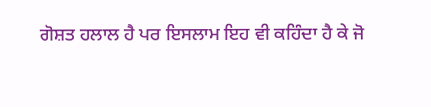ਗੋਸ਼ਤ ਹਲਾਲ ਹੈ ਪਰ ਇਸਲਾਮ ਇਹ ਵੀ ਕਹਿੰਦਾ ਹੈ ਕੇ ਜੋ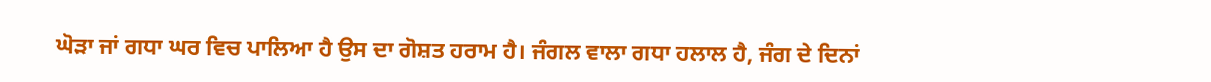ਘੋੜਾ ਜਾਂ ਗਧਾ ਘਰ ਵਿਚ ਪਾਲਿਆ ਹੈ ਉਸ ਦਾ ਗੋਸ਼ਤ ਹਰਾਮ ਹੈ। ਜੰਗਲ ਵਾਲਾ ਗਧਾ ਹਲਾਲ ਹੈ, ਜੰਗ ਦੇ ਦਿਨਾਂ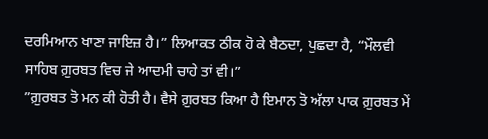ਦਰਮਿਆਨ ਖਾਣਾ ਜਾਇਜ਼ ਹੈ।” ਲਿਆਕਤ ਠੀਕ ਹੋ ਕੇ ਬੈਠਦਾ, ਪੁਛਦਾ ਹੈ, “ਮੌਲਵੀ ਸਾਹਿਬ ਗ਼ੁਰਬਤ ਵਿਚ ਜੇ ਆਦਮੀ ਚਾਹੇ ਤਾਂ ਵੀ।”
”ਗ਼ੁਰਬਤ ਤੋ ਮਨ ਕੀ ਹੋਤੀ ਹੈ। ਵੈਸੇ ਗ਼ੁਰਬਤ ਕਿਆ ਹੈ ਇਮਾਨ ਤੋ ਅੱਲਾ ਪਾਕ ਗ਼ੁਰਬਤ ਮੇਂ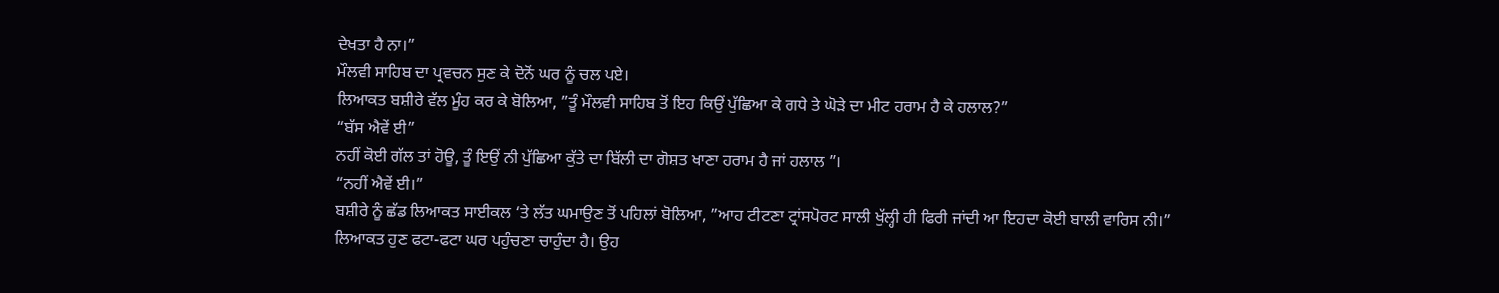ਦੇਖਤਾ ਹੈ ਨਾ।”
ਮੌਲਵੀ ਸਾਹਿਬ ਦਾ ਪ੍ਰਵਚਨ ਸੁਣ ਕੇ ਦੋਨੋਂ ਘਰ ਨੂੰ ਚਲ ਪਏ।
ਲਿਆਕਤ ਬਸ਼ੀਰੇ ਵੱਲ ਮੂੰਹ ਕਰ ਕੇ ਬੋਲਿਆ, ”ਤੂੰ ਮੌਲਵੀ ਸਾਹਿਬ ਤੋਂ ਇਹ ਕਿਉਂ ਪੁੱਛਿਆ ਕੇ ਗਧੇ ਤੇ ਘੋੜੇ ਦਾ ਮੀਟ ਹਰਾਮ ਹੈ ਕੇ ਹਲਾਲ?”
“ਬੱਸ ਐਵੇਂ ਈ”
ਨਹੀਂ ਕੋਈ ਗੱਲ ਤਾਂ ਹੋਊ, ਤੂੰ ਇਉਂ ਨੀ ਪੁੱਛਿਆ ਕੁੱਤੇ ਦਾ ਬਿੱਲੀ ਦਾ ਗੋਸ਼ਤ ਖਾਣਾ ਹਰਾਮ ਹੈ ਜਾਂ ਹਲਾਲ ”।
“ਨਹੀਂ ਐਵੇਂ ਈ।”
ਬਸ਼ੀਰੇ ਨੂੰ ਛੱਡ ਲਿਆਕਤ ਸਾਈਕਲ ‘ਤੇ ਲੱਤ ਘਮਾਉਣ ਤੋਂ ਪਹਿਲਾਂ ਬੋਲਿਆ, ”ਆਹ ਟੀਟਣਾ ਟ੍ਰਾਂਸਪੋਰਟ ਸਾਲੀ ਖੁੱਲ੍ਹੀ ਹੀ ਫਿਰੀ ਜਾਂਦੀ ਆ ਇਹਦਾ ਕੋਈ ਬਾਲੀ ਵਾਰਿਸ ਨੀ।”
ਲਿਆਕਤ ਹੁਣ ਫਟਾ-ਫਟਾ ਘਰ ਪਹੁੰਚਣਾ ਚਾਹੁੰਦਾ ਹੈ। ਉਹ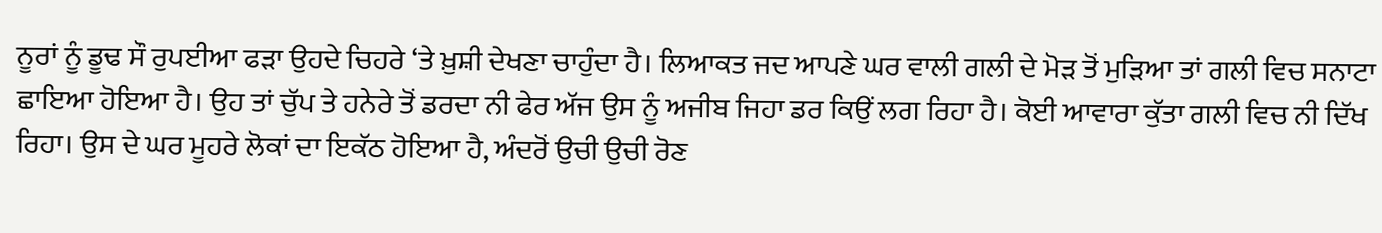ਨੂਰਾਂ ਨੂੰ ਡੂਢ ਸੌ ਰੁਪਈਆ ਫੜਾ ਉਹਦੇ ਚਿਹਰੇ ‘ਤੇ ਖ਼ੁਸ਼ੀ ਦੇਖਣਾ ਚਾਹੁੰਦਾ ਹੈ। ਲਿਆਕਤ ਜਦ ਆਪਣੇ ਘਰ ਵਾਲੀ ਗਲੀ ਦੇ ਮੋੜ ਤੋਂ ਮੁੜਿਆ ਤਾਂ ਗਲੀ ਵਿਚ ਸਨਾਟਾ ਛਾਇਆ ਹੋਇਆ ਹੈ। ਉਹ ਤਾਂ ਚੁੱਪ ਤੇ ਹਨੇਰੇ ਤੋਂ ਡਰਦਾ ਨੀ ਫੇਰ ਅੱਜ ਉਸ ਨੂੰ ਅਜੀਬ ਜਿਹਾ ਡਰ ਕਿਉਂ ਲਗ ਰਿਹਾ ਹੈ। ਕੋਈ ਆਵਾਰਾ ਕੁੱਤਾ ਗਲੀ ਵਿਚ ਨੀ ਦਿੱਖ ਰਿਹਾ। ਉਸ ਦੇ ਘਰ ਮੂਹਰੇ ਲੋਕਾਂ ਦਾ ਇਕੱਠ ਹੋਇਆ ਹੈ, ਅੰਦਰੋਂ ਉਚੀ ਉਚੀ ਰੋਣ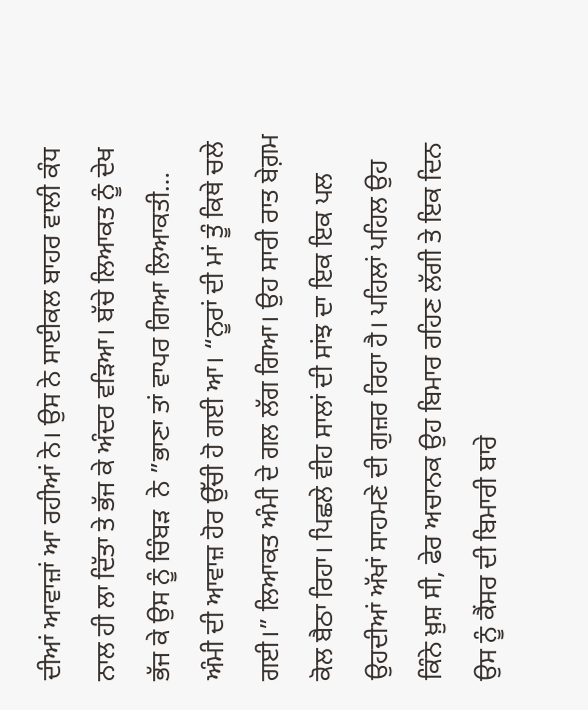ਦੀਆਂ ਆਵਾਜ਼ਾਂ ਆ ਰਹੀਆਂ ਨੇ। ਉਸ ਨੇ ਸਾਈਕਲ ਬਾਹਰ ਵਾਲੀ ਕੰਧ ਨਾਲ ਹੀ ਲਾ ਦਿੱਤਾ ਤੇ ਭੱਜ ਕੇ ਅੰਦਰ ਵੜਿਆ। ਬੱਚੇ ਲਿਆਕਤ ਨੂੰ ਦੇਖ ਭੱਜ ਕੇ ਉਸ ਨੂੰ ਚਿੰਬੜ  ਨੇ ”ਭਾਣਾ ਤਾਂ ਵਾਪਰ ਗਿਆ ਲਿਆਕਤੀ…  ਅੰਮੀ ਦੀ ਆਵਾਜ਼ ਹੋਰ ਉੱਚੀ ਹੋ ਗਈ ਆ। “ਨੂਰਾਂ ਦੀ ਮਾਂ ਤੂੰ ਕਿਥੇ ਚਲੇ ਗਈ।” ਲਿਆਕਤ ਅੰਮੀ ਦੇ ਗਲ ਲੱਗ ਗਿਆ। ਉਹ ਸਾਰੀ ਰਾਤ ਬੇਗ਼ਮ ਕੋਲ ਬੈਠਾ ਰਿਹਾ। ਪਿਛਲੇ ਵੀਹ ਸਾਲਾਂ ਦੀ ਸਾਂਝ ਦਾ ਇਕ ਇਕ ਪਲ ਉਹਦੀਆਂ ਅੱਖਾਂ ਸਾਹਮਣੇ ਦੀ ਗੁਜ਼ਰ ਰਿਹਾ ਹੈ। ਪਹਿਲਾਂ ਪਹਿਲ ਉਹ ਕਿੰਨੇ ਖ਼ੁਸ਼ ਸੀ, ਫੇਰ ਅਚਾਨਕ ਉਹ ਬਿਮਾਰ ਰਹਿਣ ਲੱਗੀ ਤੇ ਇਕ ਦਿਨ ਉਸ ਨੂੰ ਕੈਂਸਰ ਦੀ ਬਿਮਾਰੀ ਬਾਰੇ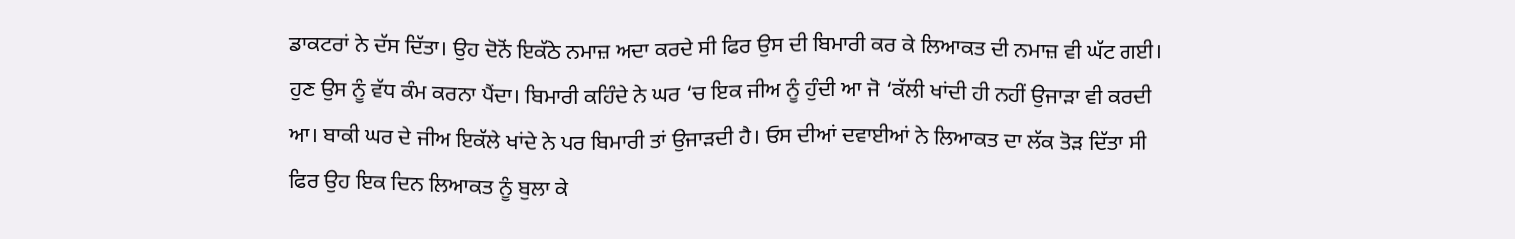ਡਾਕਟਰਾਂ ਨੇ ਦੱਸ ਦਿੱਤਾ। ਉਹ ਦੋਨੋਂ ਇਕੱਠੇ ਨਮਾਜ਼ ਅਦਾ ਕਰਦੇ ਸੀ ਫਿਰ ਉਸ ਦੀ ਬਿਮਾਰੀ ਕਰ ਕੇ ਲਿਆਕਤ ਦੀ ਨਮਾਜ਼ ਵੀ ਘੱਟ ਗਈ। ਹੁਣ ਉਸ ਨੂੰ ਵੱਧ ਕੰਮ ਕਰਨਾ ਪੈਂਦਾ। ਬਿਮਾਰੀ ਕਹਿੰਦੇ ਨੇ ਘਰ ‘ਚ ਇਕ ਜੀਅ ਨੂੰ ਹੁੰਦੀ ਆ ਜੋ ‘ਕੱਲੀ ਖਾਂਦੀ ਹੀ ਨਹੀਂ ਉਜਾੜਾ ਵੀ ਕਰਦੀ ਆ। ਬਾਕੀ ਘਰ ਦੇ ਜੀਅ ਇਕੱਲੇ ਖਾਂਦੇ ਨੇ ਪਰ ਬਿਮਾਰੀ ਤਾਂ ਉਜਾੜਦੀ ਹੈ। ਓਸ ਦੀਆਂ ਦਵਾਈਆਂ ਨੇ ਲਿਆਕਤ ਦਾ ਲੱਕ ਤੋੜ ਦਿੱਤਾ ਸੀ ਫਿਰ ਉਹ ਇਕ ਦਿਨ ਲਿਆਕਤ ਨੂੰ ਬੁਲਾ ਕੇ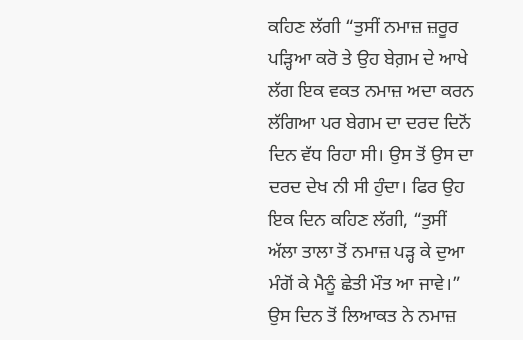ਕਹਿਣ ਲੱਗੀ “ਤੁਸੀਂ ਨਮਾਜ਼ ਜ਼ਰੂਰ ਪੜ੍ਹਿਆ ਕਰੋ ਤੇ ਉਹ ਬੇਗ਼ਮ ਦੇ ਆਖੇ ਲੱਗ ਇਕ ਵਕਤ ਨਮਾਜ਼ ਅਦਾ ਕਰਨ ਲੱਗਿਆ ਪਰ ਬੇਗਮ ਦਾ ਦਰਦ ਦਿਨੋਂ ਦਿਨ ਵੱਧ ਰਿਹਾ ਸੀ। ਉਸ ਤੋਂ ਉਸ ਦਾ ਦਰਦ ਦੇਖ ਨੀ ਸੀ ਹੁੰਦਾ। ਫਿਰ ਉਹ ਇਕ ਦਿਨ ਕਹਿਣ ਲੱਗੀ, “ਤੁਸੀਂ ਅੱਲਾ ਤਾਲਾ ਤੋਂ ਨਮਾਜ਼ ਪੜ੍ਹ ਕੇ ਦੁਆ ਮੰਗੋਂ ਕੇ ਮੈਨੂੰ ਛੇਤੀ ਮੌਤ ਆ ਜਾਵੇ।” ਉਸ ਦਿਨ ਤੋਂ ਲਿਆਕਤ ਨੇ ਨਮਾਜ਼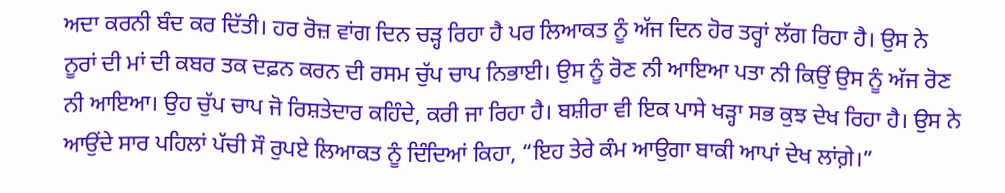ਅਦਾ ਕਰਨੀ ਬੰਦ ਕਰ ਦਿੱਤੀ। ਹਰ ਰੋਜ਼ ਵਾਂਗ ਦਿਨ ਚੜ੍ਹ ਰਿਹਾ ਹੈ ਪਰ ਲਿਆਕਤ ਨੂੰ ਅੱਜ ਦਿਨ ਹੋਰ ਤਰ੍ਹਾਂ ਲੱਗ ਰਿਹਾ ਹੈ। ਉਸ ਨੇ ਨੂਰਾਂ ਦੀ ਮਾਂ ਦੀ ਕਬਰ ਤਕ ਦਫ਼ਨ ਕਰਨ ਦੀ ਰਸਮ ਚੁੱਪ ਚਾਪ ਨਿਭਾਈ। ਉਸ ਨੂੰ ਰੋਣ ਨੀ ਆਇਆ ਪਤਾ ਨੀ ਕਿਉਂ ਉਸ ਨੂੰ ਅੱਜ ਰੋਣ ਨੀ ਆਇਆ। ਉਹ ਚੁੱਪ ਚਾਪ ਜੋ ਰਿਸ਼ਤੇਦਾਰ ਕਹਿੰਦੇ, ਕਰੀ ਜਾ ਰਿਹਾ ਹੈ। ਬਸ਼ੀਰਾ ਵੀ ਇਕ ਪਾਸੇ ਖੜ੍ਹਾ ਸਭ ਕੁਝ ਦੇਖ ਰਿਹਾ ਹੈ। ਉਸ ਨੇ ਆਉਂਦੇ ਸਾਰ ਪਹਿਲਾਂ ਪੱਚੀ ਸੌ ਰੁਪਏ ਲਿਆਕਤ ਨੂੰ ਦਿੰਦਿਆਂ ਕਿਹਾ, “ਇਹ ਤੇਰੇ ਕੰਮ ਆਉਗਾ ਬਾਕੀ ਆਪਾਂ ਦੇਖ ਲਾਂਗ਼ੇ।”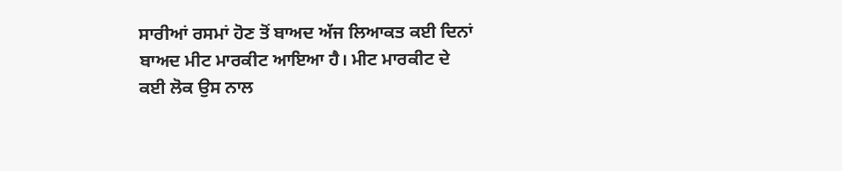ਸਾਰੀਆਂ ਰਸਮਾਂ ਹੋਣ ਤੋਂ ਬਾਅਦ ਅੱਜ ਲਿਆਕਤ ਕਈ ਦਿਨਾਂ ਬਾਅਦ ਮੀਟ ਮਾਰਕੀਟ ਆਇਆ ਹੈ। ਮੀਟ ਮਾਰਕੀਟ ਦੇ ਕਈ ਲੋਕ ਉਸ ਨਾਲ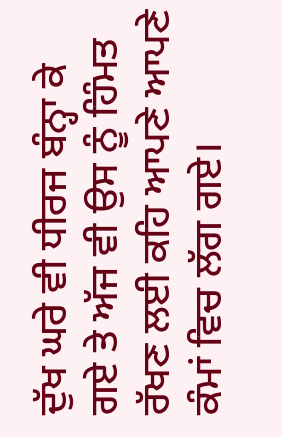ਦੁੱਖ ਘਰੇ ਵੀ ਧੀਰਜ ਬੰਨ੍ਹਾ ਕੇ ਗਏ ਤੇ ਅੱਜ ਵੀ ਉਸ ਨੂੰ ਹਿੰਮਤ ਰੱਖਣ ਲਈ ਕਹਿ ਆਪਣੇ ਆਪਣੇ ਕੰਮਾਂ ਵਿਚ ਲੱਗ ਗਏ।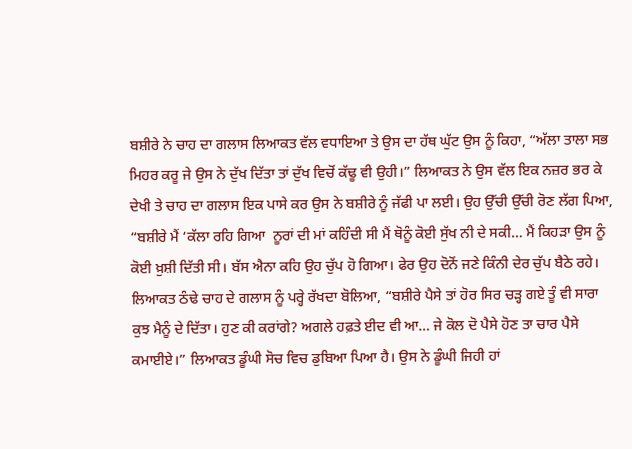ਬਸ਼ੀਰੇ ਨੇ ਚਾਹ ਦਾ ਗਲਾਸ ਲਿਆਕਤ ਵੱਲ ਵਧਾਇਆ ਤੇ ਉਸ ਦਾ ਹੱਥ ਘੁੱਟ ਉਸ ਨੂੰ ਕਿਹਾ, “ਅੱਲਾ ਤਾਲਾ ਸਭ ਮਿਹਰ ਕਰੂ ਜੇ ਉਸ ਨੇ ਦੁੱਖ ਦਿੱਤਾ ਤਾਂ ਦੁੱਖ ਵਿਚੋਂ ਕੱਢੂ ਵੀ ਉਹੀ।” ਲਿਆਕਤ ਨੇ ਉਸ ਵੱਲ ਇਕ ਨਜ਼ਰ ਭਰ ਕੇ ਦੇਖੀ ਤੇ ਚਾਹ ਦਾ ਗਲਾਸ ਇਕ ਪਾਸੇ ਕਰ ਉਸ ਨੇ ਬਸ਼ੀਰੇ ਨੂੰ ਜੱਫੀ ਪਾ ਲਈ। ਉਹ ਉੱਚੀ ਉੱਚੀ ਰੋਣ ਲੱਗ ਪਿਆ, “ਬਸ਼ੀਰੇ ਮੈਂ ‘ਕੱਲਾ ਰਹਿ ਗਿਆ  ਨੂਰਾਂ ਦੀ ਮਾਂ ਕਹਿੰਦੀ ਸੀ ਮੈਂ ਥੋਨੂੰ ਕੋਈ ਸੁੱਖ ਨੀ ਦੇ ਸਕੀ… ਮੈਂ ਕਿਹੜਾ ਉਸ ਨੂੰ ਕੋਈ ਖ਼ੁਸ਼ੀ ਦਿੱਤੀ ਸੀ। ਬੱਸ ਐਨਾ ਕਹਿ ਉਹ ਚੁੱਪ ਹੋ ਗਿਆ। ਫੇਰ ਉਹ ਦੋਨੋਂ ਜਣੇ ਕਿੰਨੀ ਦੇਰ ਚੁੱਪ ਬੈਠੇ ਰਹੇ। ਲਿਆਕਤ ਠੰਢੇ ਚਾਹ ਦੇ ਗਲਾਸ ਨੂੰ ਪਰ੍ਹੇ ਰੱਖਦਾ ਬੋਲਿਆ, “ਬਸ਼ੀਰੇ ਪੈਸੇ ਤਾਂ ਹੋਰ ਸਿਰ ਚੜ੍ਹ ਗਏ ਤੂੰ ਵੀ ਸਾਰਾ ਕੁਝ ਮੈਨੂੰ ਦੇ ਦਿੱਤਾ। ਹੁਣ ਕੀ ਕਰਾਂਗੇ? ਅਗਲੇ ਹਫ਼ਤੇ ਈਦ ਵੀ ਆ… ਜੇ ਕੋਲ ਦੋ ਪੈਸੇ ਹੋਣ ਤਾ ਚਾਰ ਪੈਸੇ ਕਮਾਈਏ।” ਲਿਆਕਤ ਡੂੰਘੀ ਸੋਚ ਵਿਚ ਡੁਬਿਆ ਪਿਆ ਹੈ। ਉਸ ਨੇ ਡੂੰਘੀ ਜਿਹੀ ਹਾਂ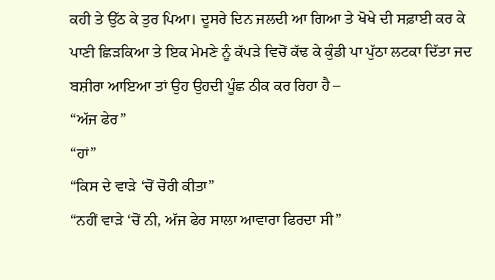ਕਹੀ ਤੇ ਉੱਠ ਕੇ ਤੁਰ ਪਿਆ। ਦੂਸਰੇ ਦਿਨ ਜਲਦੀ ਆ ਗਿਆ ਤੇ ਖੋਖੇ ਦੀ ਸਫ਼ਾਈ ਕਰ ਕੇ ਪਾਣੀ ਛਿੜਕਿਆ ਤੇ ਇਕ ਮੇਮਣੇ ਨੂੰ ਕੱਪੜੇ ਵਿਚੋਂ ਕੱਢ ਕੇ ਕੁੰਡੀ ਪਾ ਪੁੱਠਾ ਲਟਕਾ ਦਿੱਤਾ ਜਦ ਬਸ਼ੀਰਾ ਆਇਆ ਤਾਂ ਉਹ ਉਹਦੀ ਪੂੰਛ ਠੀਕ ਕਰ ਰਿਹਾ ਹੈ –
“ਅੱਜ ਫੇਰ”
“ਹਾਂ”
“ਕਿਸ ਦੇ ਵਾੜੇ ‘ਚੋਂ ਚੋਰੀ ਕੀਤਾ”
“ਨਹੀਂ ਵਾੜੇ ‘ਚੋਂ ਨੀ, ਅੱਜ ਫੇਰ ਸਾਲਾ ਆਵਾਰਾ ਫਿਰਦਾ ਸੀ”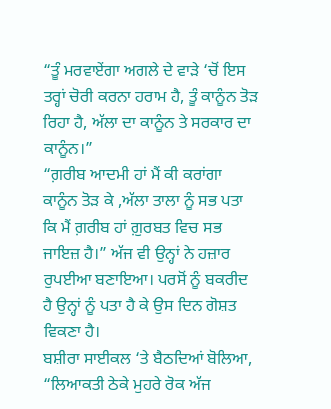“ਤੂੰ ਮਰਵਾਏਂਗਾ ਅਗਲੇ ਦੇ ਵਾੜੇ ‘ਚੋਂ ਇਸ ਤਰ੍ਹਾਂ ਚੋਰੀ ਕਰਨਾ ਹਰਾਮ ਹੈ, ਤੂੰ ਕਾਨੂੰਨ ਤੋੜ ਰਿਹਾ ਹੈ, ਅੱਲਾ ਦਾ ਕਾਨੂੰਨ ਤੇ ਸਰਕਾਰ ਦਾ ਕਾਨੂੰਨ।”
“ਗ਼ਰੀਬ ਆਦਮੀ ਹਾਂ ਮੈਂ ਕੀ ਕਰਾਂਗਾ ਕਾਨੂੰਨ ਤੋੜ ਕੇ ,ਅੱਲਾ ਤਾਲਾ ਨੂੰ ਸਭ ਪਤਾ ਕਿ ਮੈਂ ਗ਼ਰੀਬ ਹਾਂ ਗ਼ੁਰਬਤ ਵਿਚ ਸਭ ਜਾਇਜ਼ ਹੈ।” ਅੱਜ ਵੀ ਉਨ੍ਹਾਂ ਨੇ ਹਜ਼ਾਰ ਰੁਪਈਆ ਬਣਾਇਆ। ਪਰਸੋਂ ਨੂੰ ਬਕਰੀਦ ਹੈ ਉਨ੍ਹਾਂ ਨੂੰ ਪਤਾ ਹੈ ਕੇ ਉਸ ਦਿਨ ਗੋਸ਼ਤ ਵਿਕਣਾ ਹੈ।
ਬਸ਼ੀਰਾ ਸਾਈਕਲ ‘ਤੇ ਬੈਠਦਿਆਂ ਬੋਲਿਆ, “ਲਿਆਕਤੀ ਠੇਕੇ ਮੁਹਰੇ ਰੋਕ ਅੱਜ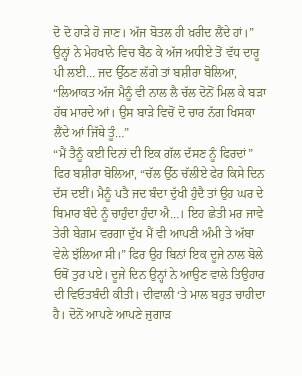ਦੋ ਦੋ ਹਾੜੇ ਹੋ ਜਾਣ। ਅੱਜ ਬੋਤਲ ਹੀ ਖ਼ਰੀਦ ਲੈਂਦੇ ਹਾਂ।” ਉਨ੍ਹਾਂ ਨੇ ਮੇਹਖਾਨੇ ਵਿਚ ਬੈਠ ਕੇ ਅੱਜ ਅਧੀਏ ਤੋਂ ਵੱਧ ਦਾਰੂ ਪੀ ਲਈ… ਜਦ ਉੱਠਣ ਲੱਗੇ ਤਾਂ ਬਸ਼ੀਰਾ ਬੋਲਿਆ,
“ਲਿਆਕਤ ਅੱਜ ਮੈਨੂੰ ਵੀ ਨਾਲ ਲੈ ਚੱਲ ਦੋਨੋਂ ਮਿਲ ਕੇ ਬੜਾ ਹੱਥ ਮਾਰਦੇ ਆਂ। ਉਸ ਬਾੜੇ ਵਿਚੋਂ ਦੋ ਚਾਰ ਨੱਗ ਖਿਸਕਾ ਲੈਂਦੇ ਆਂ ਜਿੱਥੇ ਤੂੰ…”
“ਮੈਂ ਤੈਨੂੰ ਕਈ ਦਿਨਾਂ ਦੀ ਇਕ ਗੱਲ ਦੱਸਣ ਨੂੰ ਫਿਰਦਾਂ”
ਫਿਰ ਬਸ਼ੀਰਾ ਬੋਲਿਆ, “ਚੱਲ ਉੱਠ ਚੱਲੀਏ ਫੇਰ ਕਿਸੇ ਦਿਨ ਦੱਸ ਦਈਂ। ਮੈਨੂੰ ਪਤੈ ਜਦ ਬੰਦਾ ਦੁੱਖੀ ਹੁੰਦੈ ਤਾਂ ਉਹ ਘਰ ਦੇ ਬਿਮਾਰ ਬੰਦੇ ਨੂੰ ਚਾਹੁੰਦਾ ਹੁੰਦਾ ਐ…। ਇਹ ਛੇਤੀ ਮਰ ਜਾਵੇ ਤੇਰੀ ਬੇਗ਼ਮ ਵਰਗਾ ਦੁੱਖ ਮੈਂ ਵੀ ਆਪਣੀ ਅੰਮੀ ਤੇ ਅੱਬਾ ਵੇਲੇ ਝੱਲਿਆ ਸੀ।” ਫਿਰ ਉਹ ਬਿਨਾਂ ਇਕ ਦੂਜੇ ਨਾਲ ਬੋਲੇ ਓਥੋਂ ਤੁਰ ਪਏ। ਦੂਜੇ ਦਿਨ ਉਨ੍ਹਾਂ ਨੇ ਆਉਣ ਵਾਲੇ ਤਿਉਹਾਰ ਦੀ ਵਿਓਤਬੰਦੀ ਕੀਤੀ। ਦੀਵਾਲੀ ‘ਤੇ ਮਾਲ ਬਹੁਤ ਚਾਹੀਦਾ ਹੈ। ਦੋਨੋਂ ਆਪਣੇ ਆਪਣੇ ਜੁਗਾੜ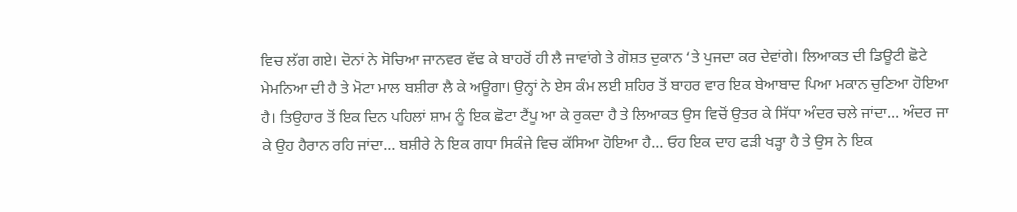ਵਿਚ ਲੱਗ ਗਏ। ਦੋਨਾਂ ਨੇ ਸੋਚਿਆ ਜਾਨਵਰ ਵੱਢ ਕੇ ਬਾਹਰੋਂ ਹੀ ਲੈ ਜਾਵਾਂਗੇ ਤੇ ਗੋਸ਼ਤ ਦੁਕਾਨ ‘ਤੇ ਪੁਜਦਾ ਕਰ ਦੇਵਾਂਗੇ। ਲਿਆਕਤ ਦੀ ਡਿਊਟੀ ਛੋਟੇ ਮੇਮਨਿਆ ਦੀ ਹੈ ਤੇ ਮੋਟਾ ਮਾਲ ਬਸ਼ੀਰਾ ਲੈ ਕੇ ਅਊਗਾ। ਉਨ੍ਹਾਂ ਨੇ ਏਸ ਕੰਮ ਲਈ ਸ਼ਹਿਰ ਤੋਂ ਬਾਹਰ ਵਾਰ ਇਕ ਬੇਆਬਾਦ ਪਿਆ ਮਕਾਨ ਚੁਣਿਆ ਹੋਇਆ ਹੈ। ਤਿਉਹਾਰ ਤੋਂ ਇਕ ਦਿਨ ਪਹਿਲਾਂ ਸ਼ਾਮ ਨੂੰ ਇਕ ਛੋਟਾ ਟੈਂਪੂ ਆ ਕੇ ਰੁਕਦਾ ਹੈ ਤੇ ਲਿਆਕਤ ਉਸ ਵਿਚੋਂ ਉਤਰ ਕੇ ਸਿੱਧਾ ਅੰਦਰ ਚਲੇ ਜਾਂਦਾ… ਅੰਦਰ ਜਾ ਕੇ ਉਹ ਹੈਰਾਨ ਰਹਿ ਜਾਂਦਾ… ਬਸ਼ੀਰੇ ਨੇ ਇਕ ਗਧਾ ਸਿਕੰਜੇ ਵਿਚ ਕੱਸਿਆ ਹੋਇਆ ਹੈ… ਓਹ ਇਕ ਦਾਹ ਫੜੀ ਖੜ੍ਹਾ ਹੈ ਤੇ ਉਸ ਨੇ ਇਕ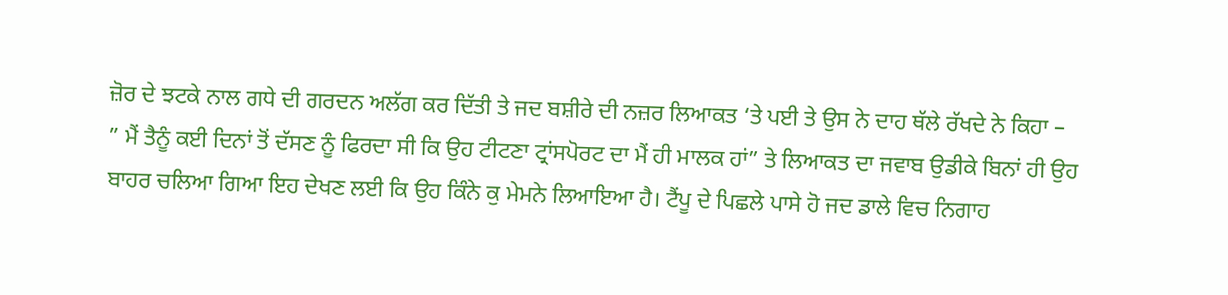ਜ਼ੋਰ ਦੇ ਝਟਕੇ ਨਾਲ ਗਧੇ ਦੀ ਗਰਦਨ ਅਲੱਗ ਕਰ ਦਿੱਤੀ ਤੇ ਜਦ ਬਸ਼ੀਰੇ ਦੀ ਨਜ਼ਰ ਲਿਆਕਤ ‘ਤੇ ਪਈ ਤੇ ਉਸ ਨੇ ਦਾਹ ਥੱਲੇ ਰੱਖਦੇ ਨੇ ਕਿਹਾ –
” ਮੈਂ ਤੈਨੂੰ ਕਈ ਦਿਨਾਂ ਤੋਂ ਦੱਸਣ ਨੂੰ ਫਿਰਦਾ ਸੀ ਕਿ ਉਹ ਟੀਟਣਾ ਟ੍ਰਾਂਸਪੋਰਟ ਦਾ ਮੈਂ ਹੀ ਮਾਲਕ ਹਾਂ” ਤੇ ਲਿਆਕਤ ਦਾ ਜਵਾਬ ਉਡੀਕੇ ਬਿਨਾਂ ਹੀ ਉਹ ਬਾਹਰ ਚਲਿਆ ਗਿਆ ਇਹ ਦੇਖਣ ਲਈ ਕਿ ਉਹ ਕਿੰਨੇ ਕੁ ਮੇਮਨੇ ਲਿਆਇਆ ਹੈ। ਟੈਂਪੂ ਦੇ ਪਿਛਲੇ ਪਾਸੇ ਹੋ ਜਦ ਡਾਲੇ ਵਿਚ ਨਿਗਾਹ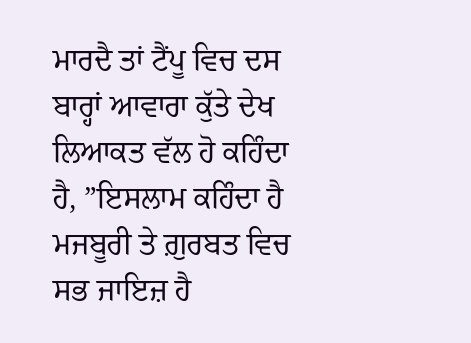ਮਾਰਦੈ ਤਾਂ ਟੈਂਪੂ ਵਿਚ ਦਸ ਬਾਰ੍ਹਾਂ ਆਵਾਰਾ ਕੁੱਤੇ ਦੇਖ ਲਿਆਕਤ ਵੱਲ ਹੋ ਕਹਿੰਦਾ ਹੈ, ”ਇਸਲਾਮ ਕਹਿੰਦਾ ਹੈ ਮਜਬੂਰੀ ਤੇ ਗ਼ੁਰਬਤ ਵਿਚ ਸਭ ਜਾਇਜ਼ ਹੈ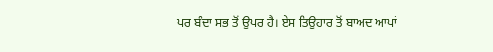ਪਰ ਬੰਦਾ ਸਭ ਤੋਂ ਉਪਰ ਹੈ। ਏਸ ਤਿਉਹਾਰ ਤੋਂ ਬਾਅਦ ਆਪਾਂ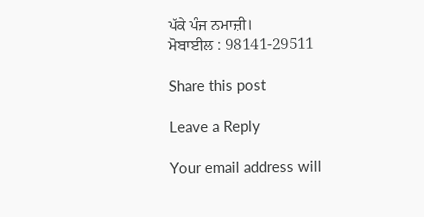ਪੱਕੇ ਪੰਜ ਨਮਾਜ਼ੀ।
ਮੋਬਾਈਲ : 98141-29511

Share this post

Leave a Reply

Your email address will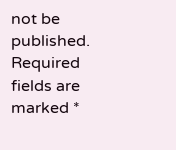not be published. Required fields are marked *